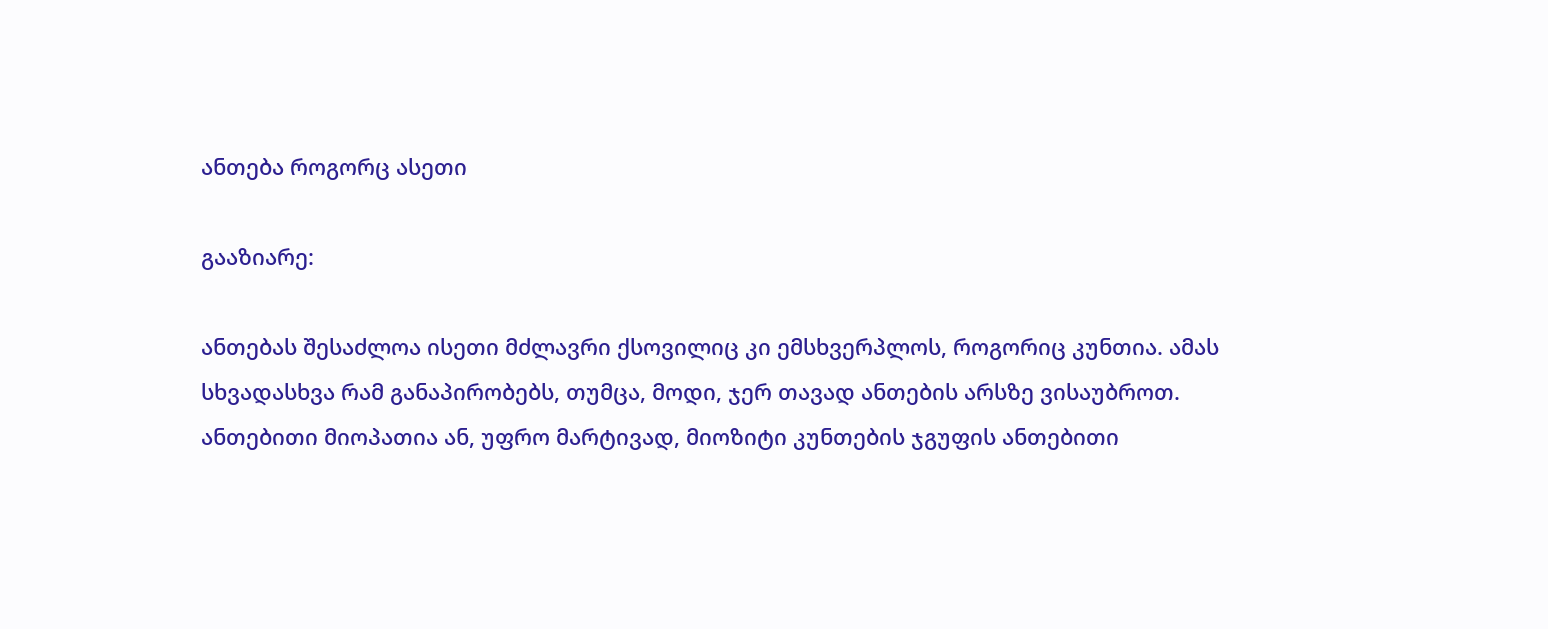ანთება როგორც ასეთი

გააზიარე:

ანთებას შესაძლოა ისეთი მძლავრი ქსოვილიც კი ემსხვერპლოს, როგორიც კუნთია. ამას სხვადასხვა რამ განაპირობებს, თუმცა, მოდი, ჯერ თავად ანთების არსზე ვისაუბროთ.
ანთებითი მიოპათია ან, უფრო მარტივად, მიოზიტი კუნთების ჯგუფის ანთებითი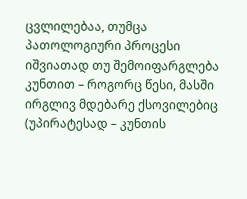ცვლილებაა, თუმცა პათოლოგიური პროცესი იშვიათად თუ შემოიფარგლება კუნთით – როგორც წესი, მასში ირგლივ მდებარე ქსოვილებიც (უპირატესად – კუნთის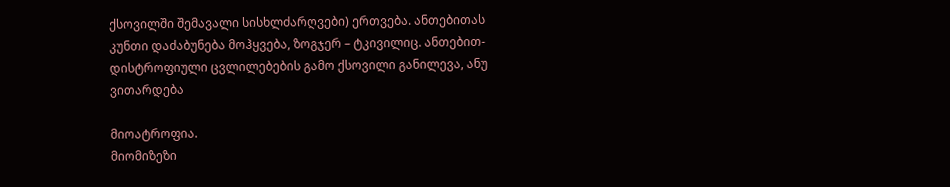ქსოვილში შემავალი სისხლძარღვები) ერთვება. ანთებითას კუნთი დაძაბუნება მოჰყვება, ზოგჯერ – ტკივილიც. ანთებით-დისტროფიული ცვლილებების გამო ქსოვილი განილევა, ანუ ვითარდება

მიოატროფია.
მიომიზეზი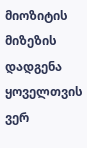მიოზიტის მიზეზის დადგენა ყოველთვის ვერ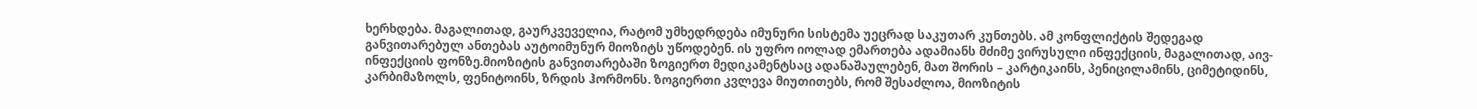ხერხდება. მაგალითად, გაურკვეველია, რატომ უმხედრდება იმუნური სისტემა უეცრად საკუთარ კუნთებს. ამ კონფლიქტის შედეგად განვითარებულ ანთებას აუტოიმუნურ მიოზიტს უწოდებენ. ის უფრო იოლად ემართება ადამიანს მძიმე ვირუსული ინფექციის, მაგალითად, აივ-ინფექციის ფონზე.მიოზიტის განვითარებაში ზოგიერთ მედიკამენტსაც ადანაშაულებენ, მათ შორის – კარტიკაინს, პენიცილამინს, ციმეტიდინს, კარბიმაზოლს, ფენიტოინს, ზრდის ჰორმონს. ზოგიერთი კვლევა მიუთითებს, რომ შესაძლოა, მიოზიტის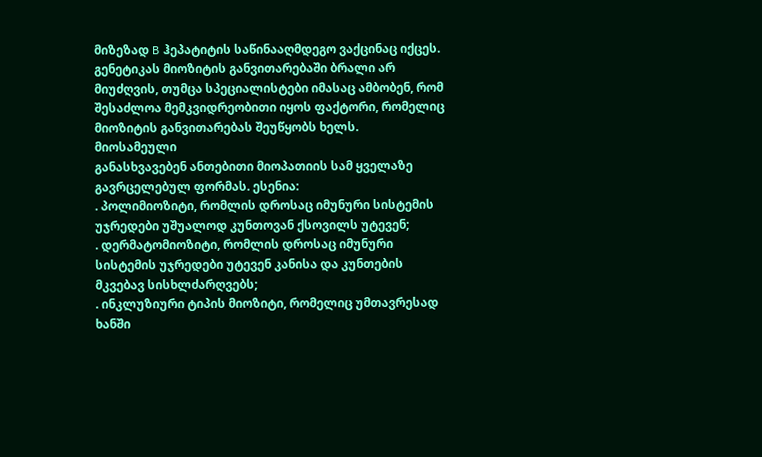მიზეზად B ჰეპატიტის საწინააღმდეგო ვაქცინაც იქცეს. გენეტიკას მიოზიტის განვითარებაში ბრალი არ მიუძღვის, თუმცა სპეციალისტები იმასაც ამბობენ, რომ შესაძლოა მემკვიდრეობითი იყოს ფაქტორი, რომელიც მიოზიტის განვითარებას შეუწყობს ხელს.
მიოსამეული
განასხვავებენ ანთებითი მიოპათიის სამ ყველაზე გავრცელებულ ფორმას. ესენია:
. პოლიმიოზიტი, რომლის დროსაც იმუნური სისტემის უჯრედები უშუალოდ კუნთოვან ქსოვილს უტევენ;
. დერმატომიოზიტი, რომლის დროსაც იმუნური სისტემის უჯრედები უტევენ კანისა და კუნთების მკვებავ სისხლძარღვებს;
. ინკლუზიური ტიპის მიოზიტი, რომელიც უმთავრესად ხანში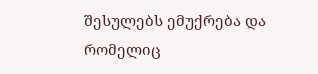შესულებს ემუქრება და რომელიც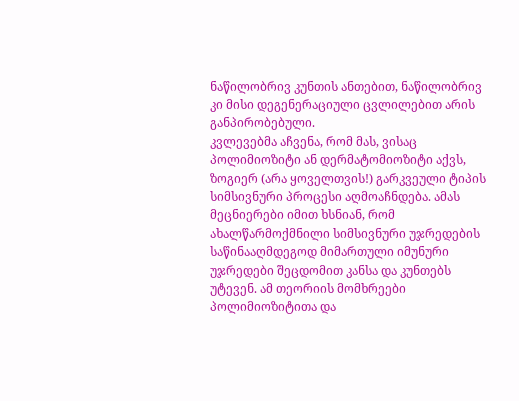ნაწილობრივ კუნთის ანთებით, ნაწილობრივ კი მისი დეგენერაციული ცვლილებით არის განპირობებული.
კვლევებმა აჩვენა, რომ მას, ვისაც პოლიმიოზიტი ან დერმატომიოზიტი აქვს, ზოგიერ (არა ყოველთვის!) გარკვეული ტიპის სიმსივნური პროცესი აღმოაჩნდება. ამას მეცნიერები იმით ხსნიან, რომ ახალწარმოქმნილი სიმსივნური უჯრედების საწინააღმდეგოდ მიმართული იმუნური უჯრედები შეცდომით კანსა და კუნთებს უტევენ. ამ თეორიის მომხრეები პოლიმიოზიტითა და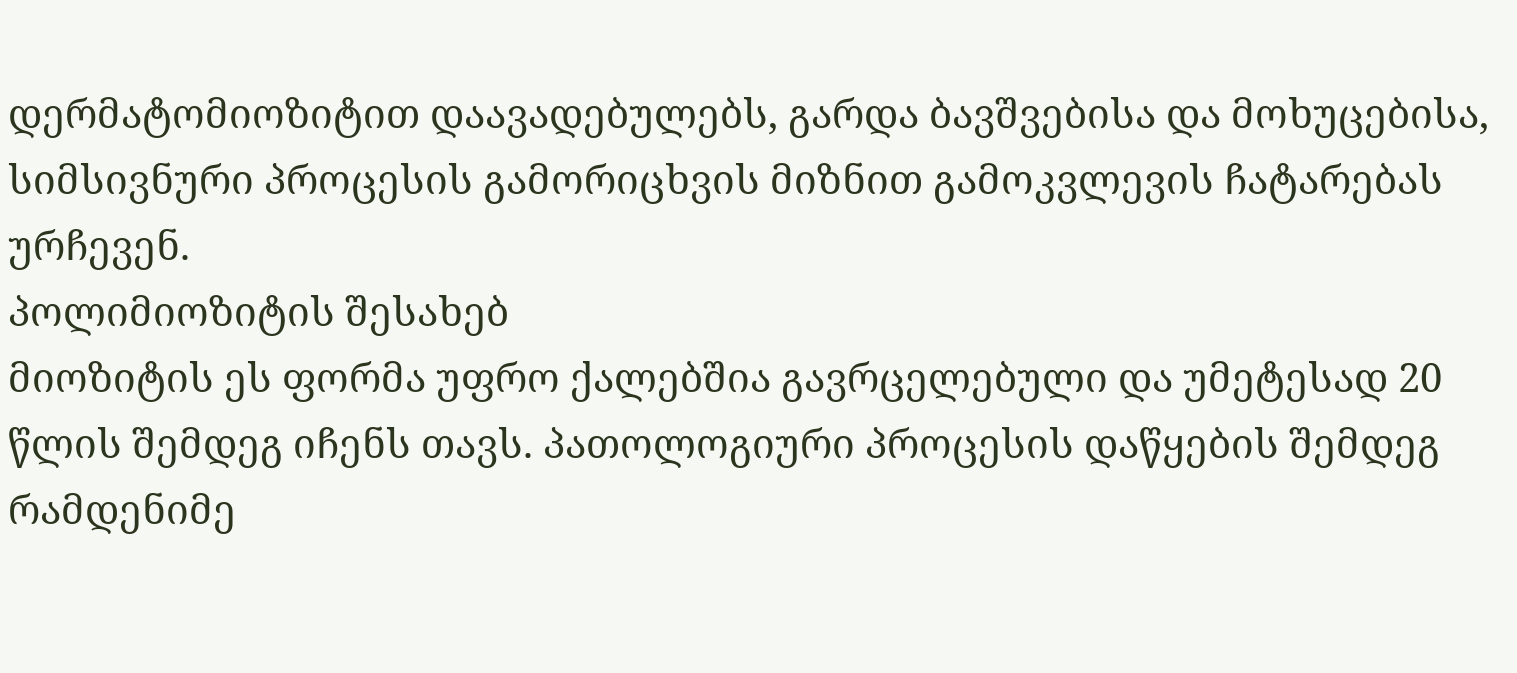დერმატომიოზიტით დაავადებულებს, გარდა ბავშვებისა და მოხუცებისა, სიმსივნური პროცესის გამორიცხვის მიზნით გამოკვლევის ჩატარებას ურჩევენ.
პოლიმიოზიტის შესახებ
მიოზიტის ეს ფორმა უფრო ქალებშია გავრცელებული და უმეტესად 20 წლის შემდეგ იჩენს თავს. პათოლოგიური პროცესის დაწყების შემდეგ რამდენიმე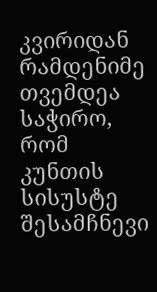კვირიდან რამდენიმე თვემდეა საჭირო, რომ კუნთის სისუსტე შესამჩნევი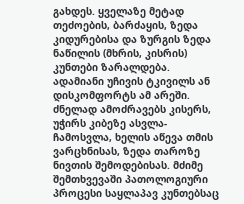გახდეს. ყველაზე მეტად თეძოების, ბარძაყის, ზედა კიდურებისა და ზურგის ზედა ნაწილის (მხრის, კისრის) კუნთები ზარალდება. ადამიანი უჩივის ტკივილს ან დისკომფორტს ამ არეში. ძნელად ამოძრავებს კისერს, უჭირს კიბეზე ასვლა-ჩამოსვლა, ხელის აწევა თმის ვარცხნისას, ზედა თაროზე ნივთის შემოდებისას. მძიმე შემთხვევაში პათოლოგიური პროცესი საყლაპავ კუნთებსაც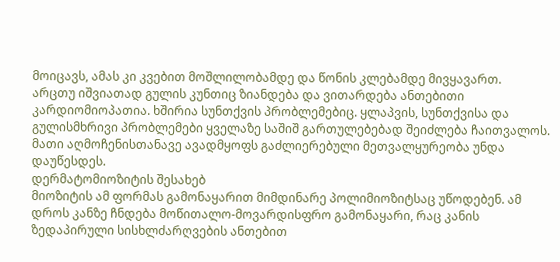მოიცავს, ამას კი კვებით მოშლილობამდე და წონის კლებამდე მივყავართ.
არცთუ იშვიათად გულის კუნთიც ზიანდება და ვითარდება ანთებითი კარდიომიოპათია. ხშირია სუნთქვის პრობლემებიც. ყლაპვის, სუნთქვისა და გულისმხრივი პრობლემები ყველაზე საშიშ გართულებებად შეიძლება ჩაითვალოს. მათი აღმოჩენისთანავე ავადმყოფს გაძლიერებული მეთვალყურეობა უნდა დაუწესდეს.
დერმატომიოზიტის შესახებ
მიოზიტის ამ ფორმას გამონაყარით მიმდინარე პოლიმიოზიტსაც უწოდებენ. ამ დროს კანზე ჩნდება მოწითალო-მოვარდისფრო გამონაყარი, რაც კანის ზედაპირული სისხლძარღვების ანთებით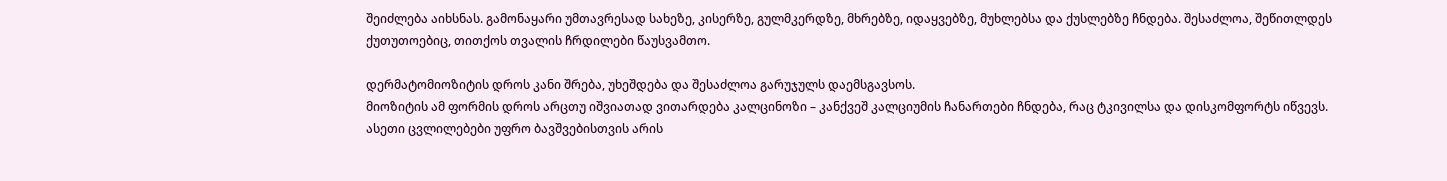შეიძლება აიხსნას. გამონაყარი უმთავრესად სახეზე, კისერზე, გულმკერდზე, მხრებზე, იდაყვებზე, მუხლებსა და ქუსლებზე ჩნდება. შესაძლოა, შეწითლდეს ქუთუთოებიც, თითქოს თვალის ჩრდილები წაუსვამთო.

დერმატომიოზიტის დროს კანი შრება, უხეშდება და შესაძლოა გარუჯულს დაემსგავსოს.
მიოზიტის ამ ფორმის დროს არცთუ იშვიათად ვითარდება კალცინოზი – კანქვეშ კალციუმის ჩანართები ჩნდება, რაც ტკივილსა და დისკომფორტს იწვევს. ასეთი ცვლილებები უფრო ბავშვებისთვის არის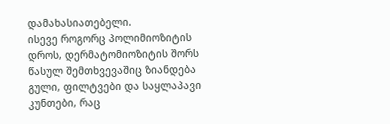დამახასიათებელი.
ისევე როგორც პოლიმიოზიტის დროს, დერმატომიოზიტის შორს წასულ შემთხვევაშიც ზიანდება გული, ფილტვები და საყლაპავი კუნთები, რაც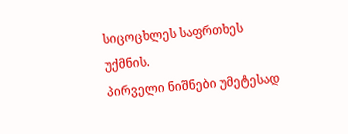სიცოცხლეს საფრთხეს უქმნის.
პირველი ნიშნები უმეტესად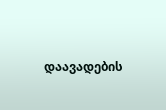დაავადების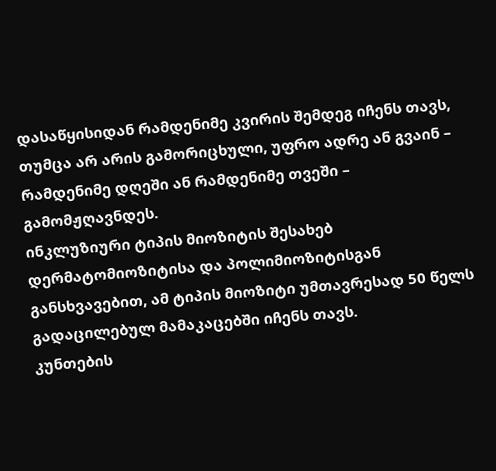დასაწყისიდან რამდენიმე კვირის შემდეგ იჩენს თავს, თუმცა არ არის გამორიცხული, უფრო ადრე ან გვაინ – რამდენიმე დღეში ან რამდენიმე თვეში – გამომჟღავნდეს.
ინკლუზიური ტიპის მიოზიტის შესახებ
დერმატომიოზიტისა და პოლიმიოზიტისგან განსხვავებით, ამ ტიპის მიოზიტი უმთავრესად 50 წელს გადაცილებულ მამაკაცებში იჩენს თავს.
კუნთების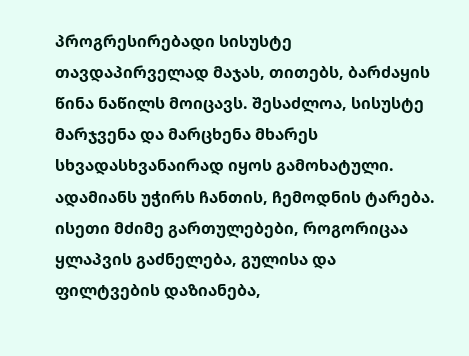პროგრესირებადი სისუსტე თავდაპირველად მაჯას, თითებს, ბარძაყის წინა ნაწილს მოიცავს. შესაძლოა, სისუსტე მარჯვენა და მარცხენა მხარეს სხვადასხვანაირად იყოს გამოხატული. ადამიანს უჭირს ჩანთის, ჩემოდნის ტარება.
ისეთი მძიმე გართულებები, როგორიცაა ყლაპვის გაძნელება, გულისა და ფილტვების დაზიანება,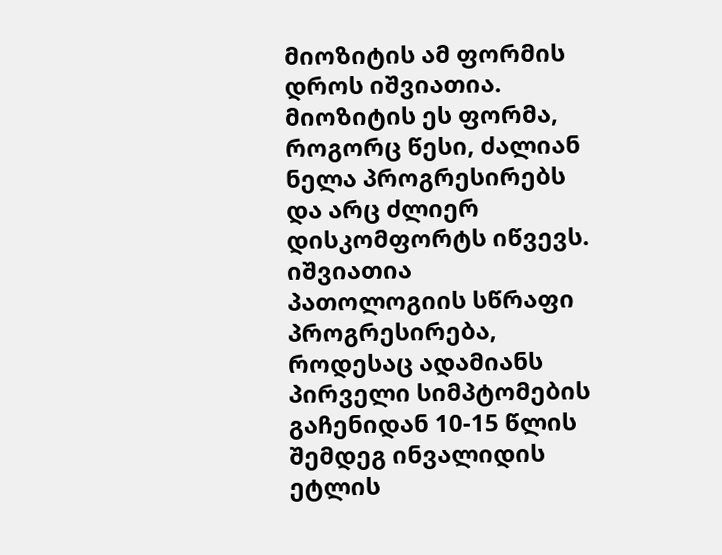მიოზიტის ამ ფორმის დროს იშვიათია. მიოზიტის ეს ფორმა, როგორც წესი, ძალიან ნელა პროგრესირებს და არც ძლიერ დისკომფორტს იწვევს. იშვიათია პათოლოგიის სწრაფი პროგრესირება, როდესაც ადამიანს პირველი სიმპტომების გაჩენიდან 10-15 წლის შემდეგ ინვალიდის ეტლის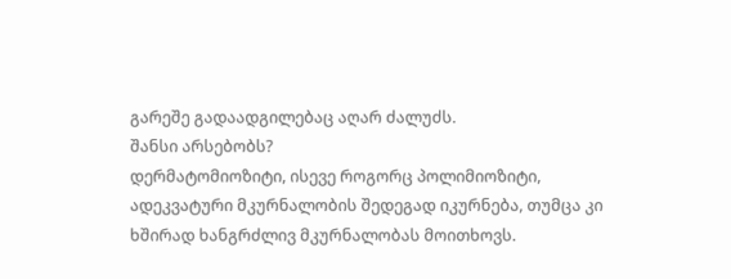გარეშე გადაადგილებაც აღარ ძალუძს.
შანსი არსებობს?
დერმატომიოზიტი, ისევე როგორც პოლიმიოზიტი, ადეკვატური მკურნალობის შედეგად იკურნება, თუმცა კი ხშირად ხანგრძლივ მკურნალობას მოითხოვს.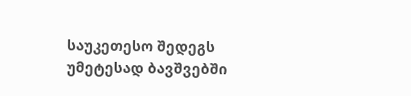საუკეთესო შედეგს უმეტესად ბავშვებში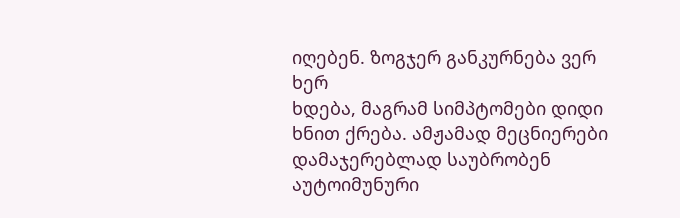იღებენ. ზოგჯერ განკურნება ვერ ხერ
ხდება, მაგრამ სიმპტომები დიდი ხნით ქრება. ამჟამად მეცნიერები დამაჯერებლად საუბრობენ აუტოიმუნური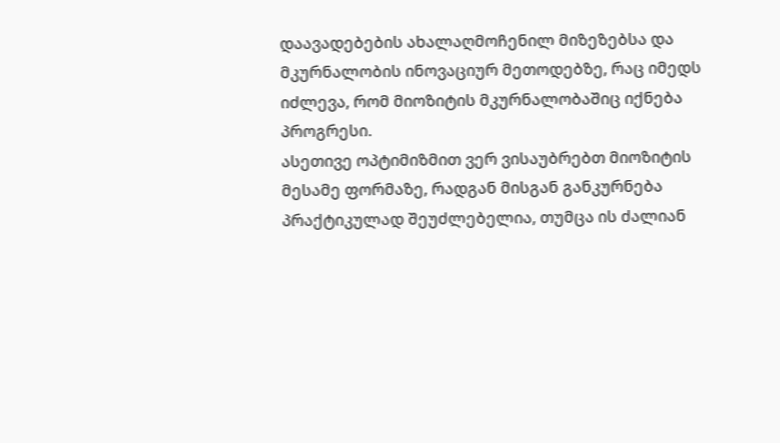დაავადებების ახალაღმოჩენილ მიზეზებსა და მკურნალობის ინოვაციურ მეთოდებზე, რაც იმედს იძლევა, რომ მიოზიტის მკურნალობაშიც იქნება პროგრესი.
ასეთივე ოპტიმიზმით ვერ ვისაუბრებთ მიოზიტის მესამე ფორმაზე, რადგან მისგან განკურნება პრაქტიკულად შეუძლებელია, თუმცა ის ძალიან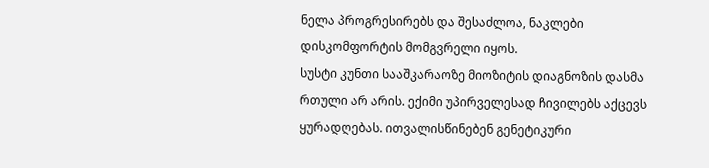ნელა პროგრესირებს და შესაძლოა, ნაკლები დისკომფორტის მომგვრელი იყოს.
სუსტი კუნთი სააშკარაოზე მიოზიტის დიაგნოზის დასმა რთული არ არის. ექიმი უპირველესად ჩივილებს აქცევს ყურადღებას. ითვალისწინებენ გენეტიკური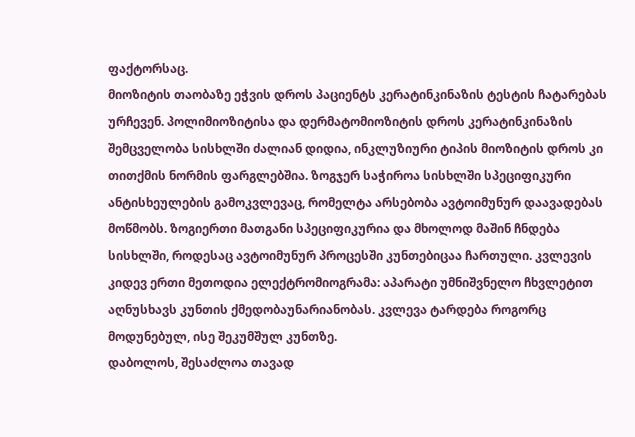ფაქტორსაც.
მიოზიტის თაობაზე ეჭვის დროს პაციენტს კერატინკინაზის ტესტის ჩატარებას ურჩევენ. პოლიმიოზიტისა და დერმატომიოზიტის დროს კერატინკინაზის შემცველობა სისხლში ძალიან დიდია, ინკლუზიური ტიპის მიოზიტის დროს კი თითქმის ნორმის ფარგლებშია. ზოგჯერ საჭიროა სისხლში სპეციფიკური ანტისხეულების გამოკვლევაც, რომელტა არსებობა ავტოიმუნურ დაავადებას მოწმობს. ზოგიერთი მათგანი სპეციფიკურია და მხოლოდ მაშინ ჩნდება სისხლში, როდესაც ავტოიმუნურ პროცესში კუნთებიცაა ჩართული. კვლევის კიდევ ერთი მეთოდია ელექტრომიოგრამა: აპარატი უმნიშვნელო ჩხვლეტით აღნუსხავს კუნთის ქმედობაუნარიანობას. კვლევა ტარდება როგორც მოდუნებულ, ისე შეკუმშულ კუნთზე.
დაბოლოს, შესაძლოა თავად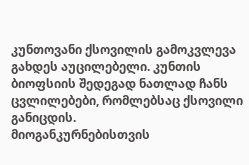კუნთოვანი ქსოვილის გამოკვლევა გახდეს აუცილებელი. კუნთის ბიოფსიის შედეგად ნათლად ჩანს ცვლილებები, რომლებსაც ქსოვილი განიცდის.
მიოგანკურნებისთვის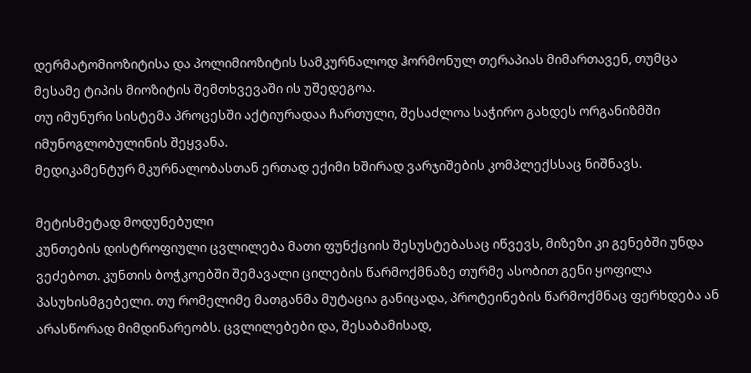დერმატომიოზიტისა და პოლიმიოზიტის სამკურნალოდ ჰორმონულ თერაპიას მიმართავენ, თუმცა მესამე ტიპის მიოზიტის შემთხვევაში ის უშედეგოა.
თუ იმუნური სისტემა პროცესში აქტიურადაა ჩართული, შესაძლოა საჭირო გახდეს ორგანიზმში იმუნოგლობულინის შეყვანა.
მედიკამენტურ მკურნალობასთან ერთად ექიმი ხშირად ვარჯიშების კომპლექსსაც ნიშნავს.

მეტისმეტად მოდუნებული
კუნთების დისტროფიული ცვლილება მათი ფუნქციის შესუსტებასაც იწვევს, მიზეზი კი გენებში უნდა ვეძებოთ. კუნთის ბოჭკოებში შემავალი ცილების წარმოქმნაზე თურმე ასობით გენი ყოფილა პასუხისმგებელი. თუ რომელიმე მათგანმა მუტაცია განიცადა, პროტეინების წარმოქმნაც ფერხდება ან არასწორად მიმდინარეობს. ცვლილებები და, შესაბამისად,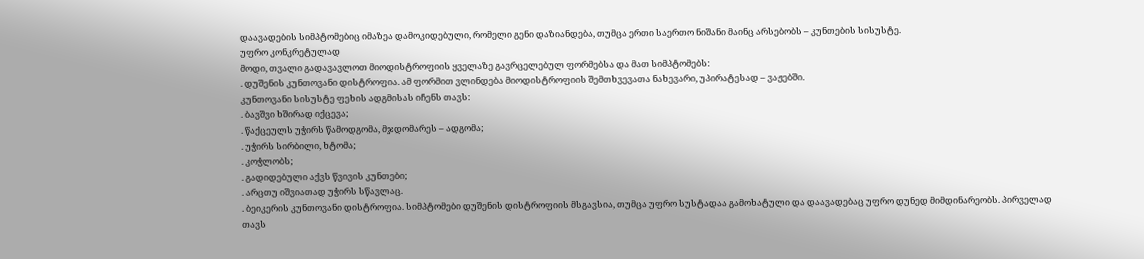დაავადების სიმპტომებიც იმაზეა დამოკიდებული, რომელი გენი დაზიანდება, თუმცა ერთი საერთო ნიშანი მაინც არსებობს – კუნთების სისუსტე.
უფრო კონკრეტულად
მოდი, თვალი გადავავლოთ მიოდისტროფიის ყველაზე გავრცელებულ ფორმებსა და მათ სიმპტომებს:
. დუშენის კუნთოვანი დისტროფია. ამ ფორმით ვლინდება მიოდისტროფიის შემთხვევათა ნახევარი, უპირატესად – ვაჟებში.
კუნთოვანი სისუსტე ფეხის ადგმისას იჩენს თავს:
. ბავშვი ხშირად იქცევა;
. წაქცეულს უჭირს წამოდგომა, მჯდომარეს – ადგომა;
. უჭირს სირბილი, ხტომა;
. კოჭლობს;
. გადიდებული აქვს წვივის კუნთები;
. არცთუ იშვიათად უჭირს სწავლაც.
. ბეიკერის კუნთოვანი დისტროფია. სიმპტომები დუშენის დისტროფიის მსგავსია, თუმცა უფრო სუსტადაა გამოხატული და დაავადებაც უფრო დუნედ მიმდინარეობს. პირველად თავს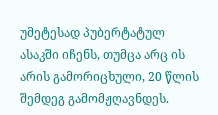უმეტესად პუბერტატულ ასაკში იჩენს, თუმცა არც ის არის გამორიცხული, 20 წლის შემდეგ გამომჟღავნდეს.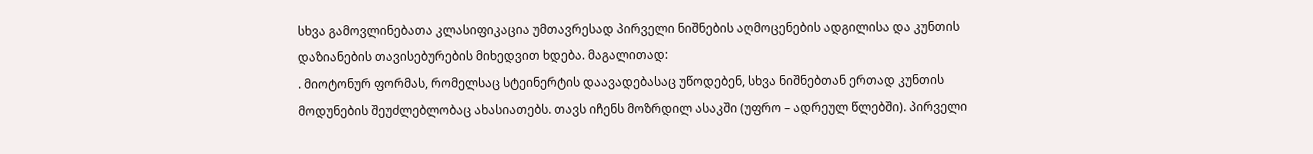სხვა გამოვლინებათა კლასიფიკაცია უმთავრესად პირველი ნიშნების აღმოცენების ადგილისა და კუნთის დაზიანების თავისებურების მიხედვით ხდება. მაგალითად:
. მიოტონურ ფორმას, რომელსაც სტეინერტის დაავადებასაც უწოდებენ, სხვა ნიშნებთან ერთად კუნთის მოდუნების შეუძლებლობაც ახასიათებს. თავს იჩენს მოზრდილ ასაკში (უფრო – ადრეულ წლებში). პირველი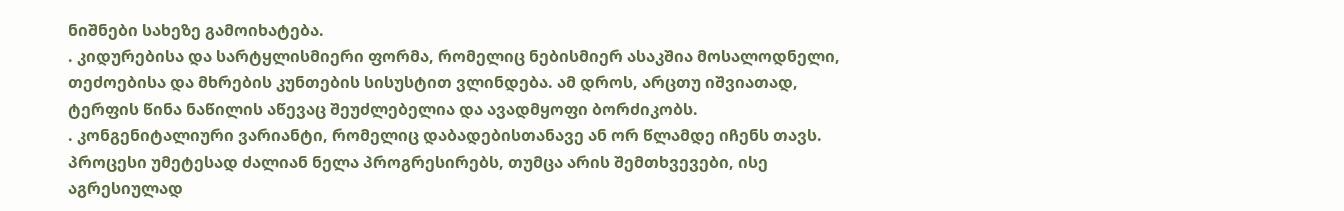ნიშნები სახეზე გამოიხატება.
. კიდურებისა და სარტყლისმიერი ფორმა, რომელიც ნებისმიერ ასაკშია მოსალოდნელი, თეძოებისა და მხრების კუნთების სისუსტით ვლინდება. ამ დროს, არცთუ იშვიათად, ტერფის წინა ნაწილის აწევაც შეუძლებელია და ავადმყოფი ბორძიკობს.
. კონგენიტალიური ვარიანტი, რომელიც დაბადებისთანავე ან ორ წლამდე იჩენს თავს. პროცესი უმეტესად ძალიან ნელა პროგრესირებს, თუმცა არის შემთხვევები, ისე აგრესიულად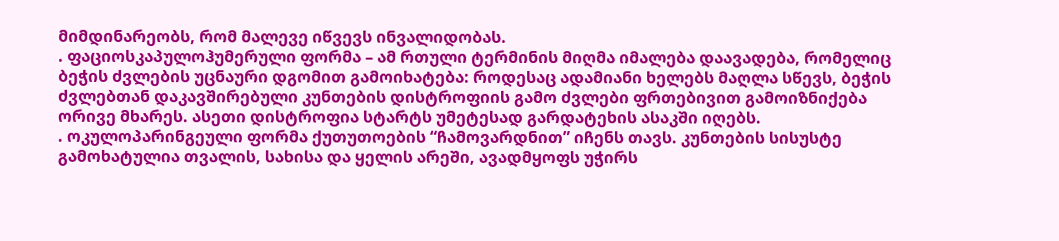მიმდინარეობს, რომ მალევე იწვევს ინვალიდობას.
. ფაციოსკაპულოჰუმერული ფორმა – ამ რთული ტერმინის მიღმა იმალება დაავადება, რომელიც ბეჭის ძვლების უცნაური დგომით გამოიხატება: როდესაც ადამიანი ხელებს მაღლა სწევს, ბეჭის ძვლებთან დაკავშირებული კუნთების დისტროფიის გამო ძვლები ფრთებივით გამოიზნიქება ორივე მხარეს. ასეთი დისტროფია სტარტს უმეტესად გარდატეხის ასაკში იღებს.
. ოკულოპარინგეული ფორმა ქუთუთოების “ჩამოვარდნით” იჩენს თავს. კუნთების სისუსტე გამოხატულია თვალის, სახისა და ყელის არეში, ავადმყოფს უჭირს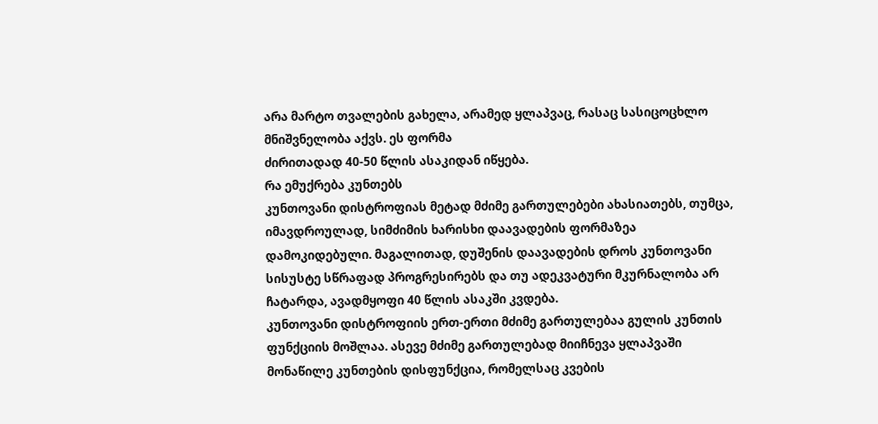არა მარტო თვალების გახელა, არამედ ყლაპვაც, რასაც სასიცოცხლო მნიშვნელობა აქვს. ეს ფორმა
ძირითადად 40-50 წლის ასაკიდან იწყება.
რა ემუქრება კუნთებს
კუნთოვანი დისტროფიას მეტად მძიმე გართულებები ახასიათებს, თუმცა, იმავდროულად, სიმძიმის ხარისხი დაავადების ფორმაზეა დამოკიდებული. მაგალითად, დუშენის დაავადების დროს კუნთოვანი სისუსტე სწრაფად პროგრესირებს და თუ ადეკვატური მკურნალობა არ ჩატარდა, ავადმყოფი 40 წლის ასაკში კვდება.
კუნთოვანი დისტროფიის ერთ-ერთი მძიმე გართულებაა გულის კუნთის ფუნქციის მოშლაა. ასევე მძიმე გართულებად მიიჩნევა ყლაპვაში მონაწილე კუნთების დისფუნქცია, რომელსაც კვების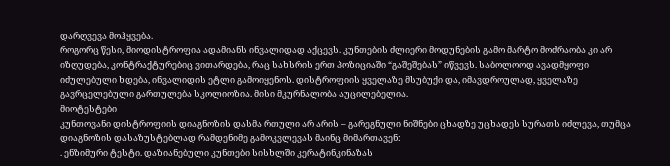დარღვევა მოჰყვება.
როგორც წესი, მიოდისტროფია ადამიანს ინვალიდად აქცევს. კუნთების ძლიერი მოდუნების გამო მარტო მოძრაობა კი არ იზღუდება, კონტრაქტურებიც ვითარდება, რაც სახსრის ერთ პოზიციაში “გაშეშებას” იწვევს. საბოლოოდ ავადმყოფი იძულებული ხდება, ინვალიდის ეტლი გამოიყენოს. დისტროფიის ყველაზე მსუბუქი და, იმავდროულად, ყველაზე გავრცელებული გართულება სკოლიოზია. მისი მკურნალობა აუცილებელია.
მიოტესტები
კუნთოვანი დისტროფიის დიაგნოზის დასმა რთული არ არის – გარეგნული ნიშნები ცხადზე უცხადეს სურათს იძლევა, თუმცა დიაგნოზის დასაზუსტებლად რამდენიმე გამოკვლევას მაინც მიმართავენ:
. ენზიმური ტესტი. დაზიანებული კუნთები სისხლში კერატინკინაზას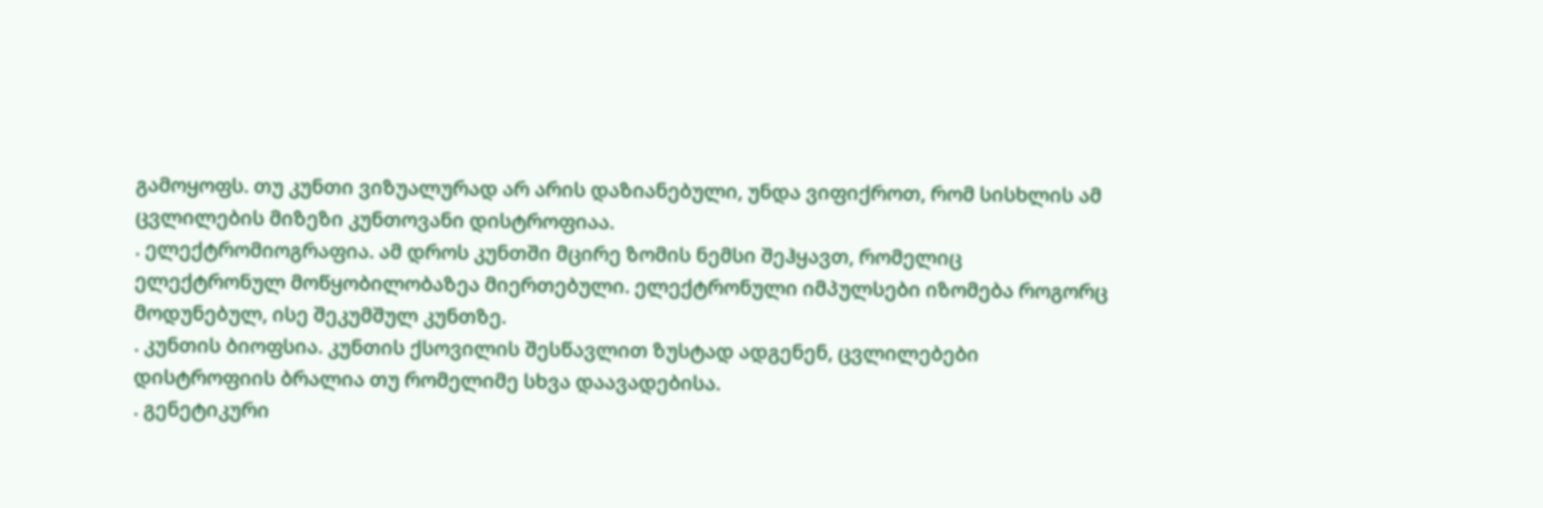გამოყოფს. თუ კუნთი ვიზუალურად არ არის დაზიანებული, უნდა ვიფიქროთ, რომ სისხლის ამ ცვლილების მიზეზი კუნთოვანი დისტროფიაა.
. ელექტრომიოგრაფია. ამ დროს კუნთში მცირე ზომის ნემსი შეჰყავთ, რომელიც ელექტრონულ მოწყობილობაზეა მიერთებული. ელექტრონული იმპულსები იზომება როგორც მოდუნებულ, ისე შეკუმშულ კუნთზე.
. კუნთის ბიოფსია. კუნთის ქსოვილის შესწავლით ზუსტად ადგენენ, ცვლილებები დისტროფიის ბრალია თუ რომელიმე სხვა დაავადებისა.
. გენეტიკური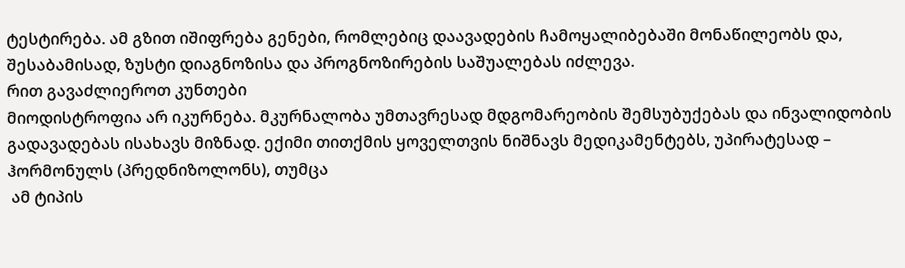ტესტირება. ამ გზით იშიფრება გენები, რომლებიც დაავადების ჩამოყალიბებაში მონაწილეობს და, შესაბამისად, ზუსტი დიაგნოზისა და პროგნოზირების საშუალებას იძლევა.
რით გავაძლიეროთ კუნთები
მიოდისტროფია არ იკურნება. მკურნალობა უმთავრესად მდგომარეობის შემსუბუქებას და ინვალიდობის გადავადებას ისახავს მიზნად. ექიმი თითქმის ყოველთვის ნიშნავს მედიკამენტებს, უპირატესად – ჰორმონულს (პრედნიზოლონს), თუმცა
 ამ ტიპის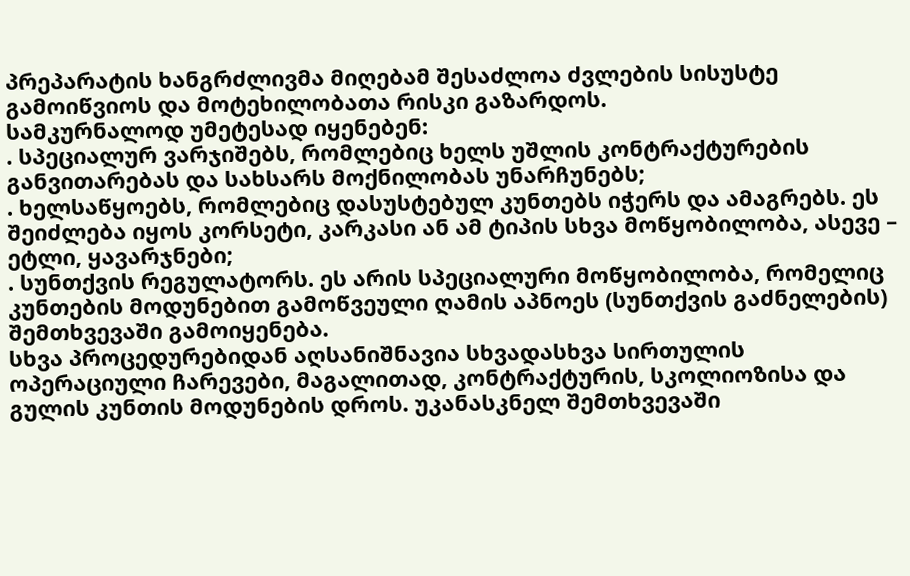პრეპარატის ხანგრძლივმა მიღებამ შესაძლოა ძვლების სისუსტე გამოიწვიოს და მოტეხილობათა რისკი გაზარდოს.
სამკურნალოდ უმეტესად იყენებენ:
. სპეციალურ ვარჯიშებს, რომლებიც ხელს უშლის კონტრაქტურების განვითარებას და სახსარს მოქნილობას უნარჩუნებს;
. ხელსაწყოებს, რომლებიც დასუსტებულ კუნთებს იჭერს და ამაგრებს. ეს შეიძლება იყოს კორსეტი, კარკასი ან ამ ტიპის სხვა მოწყობილობა, ასევე – ეტლი, ყავარჯნები;
. სუნთქვის რეგულატორს. ეს არის სპეციალური მოწყობილობა, რომელიც კუნთების მოდუნებით გამოწვეული ღამის აპნოეს (სუნთქვის გაძნელების) შემთხვევაში გამოიყენება.
სხვა პროცედურებიდან აღსანიშნავია სხვადასხვა სირთულის ოპერაციული ჩარევები, მაგალითად, კონტრაქტურის, სკოლიოზისა და გულის კუნთის მოდუნების დროს. უკანასკნელ შემთხვევაში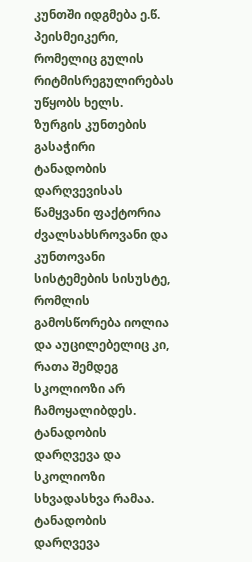კუნთში იდგმება ე.წ. პეისმეიკერი, რომელიც გულის რიტმისრეგულირებას უწყობს ხელს.
ზურგის კუნთების გასაჭირი
ტანადობის დარღვევისას წამყვანი ფაქტორია ძვალსახსროვანი და კუნთოვანი სისტემების სისუსტე, რომლის გამოსწორება იოლია და აუცილებელიც კი, რათა შემდეგ სკოლიოზი არ ჩამოყალიბდეს.
ტანადობის დარღვევა და სკოლიოზი სხვადასხვა რამაა. ტანადობის დარღვევა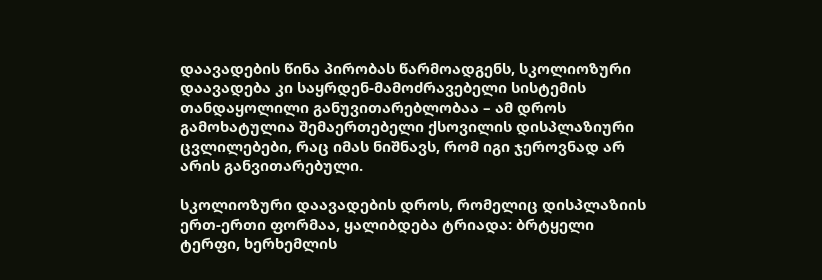დაავადების წინა პირობას წარმოადგენს, სკოლიოზური დაავადება კი საყრდენ-მამოძრავებელი სისტემის თანდაყოლილი განუვითარებლობაა – ამ დროს გამოხატულია შემაერთებელი ქსოვილის დისპლაზიური ცვლილებები, რაც იმას ნიშნავს, რომ იგი ჯეროვნად არ არის განვითარებული.

სკოლიოზური დაავადების დროს, რომელიც დისპლაზიის ერთ-ერთი ფორმაა, ყალიბდება ტრიადა: ბრტყელი ტერფი, ხერხემლის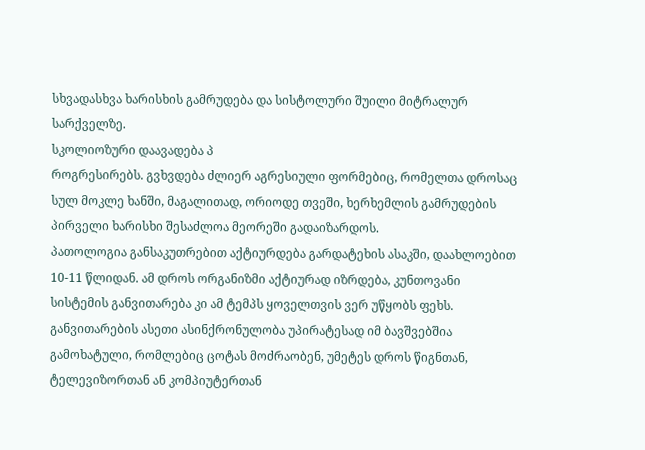სხვადასხვა ხარისხის გამრუდება და სისტოლური შუილი მიტრალურ სარქველზე.
სკოლიოზური დაავადება პ
როგრესირებს. გვხვდება ძლიერ აგრესიული ფორმებიც, რომელთა დროსაც სულ მოკლე ხანში, მაგალითად, ორიოდე თვეში, ხერხემლის გამრუდების პირველი ხარისხი შესაძლოა მეორეში გადაიზარდოს.
პათოლოგია განსაკუთრებით აქტიურდება გარდატეხის ასაკში, დაახლოებით 10-11 წლიდან. ამ დროს ორგანიზმი აქტიურად იზრდება, კუნთოვანი სისტემის განვითარება კი ამ ტემპს ყოველთვის ვერ უწყობს ფეხს. განვითარების ასეთი ასინქრონულობა უპირატესად იმ ბავშვებშია გამოხატული, რომლებიც ცოტას მოძრაობენ, უმეტეს დროს წიგნთან, ტელევიზორთან ან კომპიუტერთან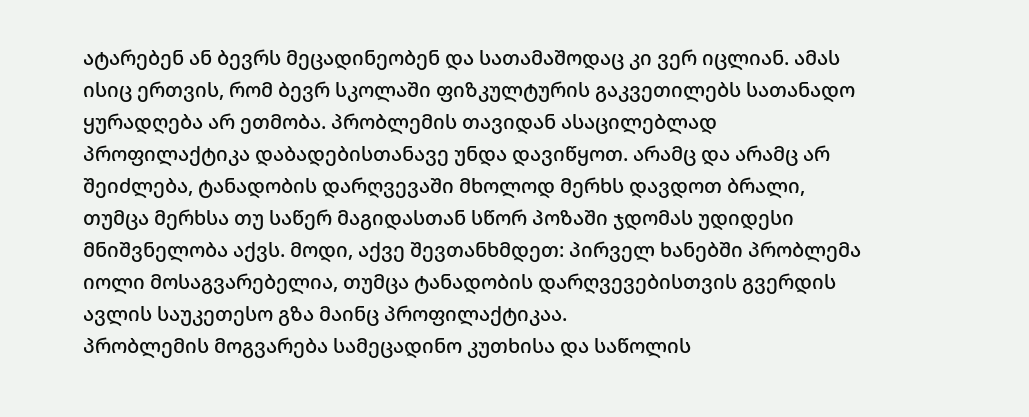ატარებენ ან ბევრს მეცადინეობენ და სათამაშოდაც კი ვერ იცლიან. ამას ისიც ერთვის, რომ ბევრ სკოლაში ფიზკულტურის გაკვეთილებს სათანადო ყურადღება არ ეთმობა. პრობლემის თავიდან ასაცილებლად პროფილაქტიკა დაბადებისთანავე უნდა დავიწყოთ. არამც და არამც არ შეიძლება, ტანადობის დარღვევაში მხოლოდ მერხს დავდოთ ბრალი, თუმცა მერხსა თუ საწერ მაგიდასთან სწორ პოზაში ჯდომას უდიდესი მნიშვნელობა აქვს. მოდი, აქვე შევთანხმდეთ: პირველ ხანებში პრობლემა იოლი მოსაგვარებელია, თუმცა ტანადობის დარღვევებისთვის გვერდის ავლის საუკეთესო გზა მაინც პროფილაქტიკაა.
პრობლემის მოგვარება სამეცადინო კუთხისა და საწოლის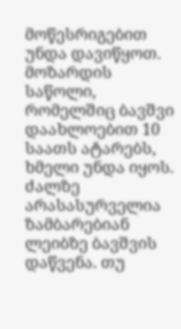მოწესრიგებით უნდა დავიწყოთ. მოზარდის საწოლი, რომელშიც ბავშვი დაახლოებით 10 საათს ატარებს, ხმელი უნდა იყოს. ძალზე არასასურველია ზამბარებიან ლეიბზე ბავშვის დაწვენა. თუ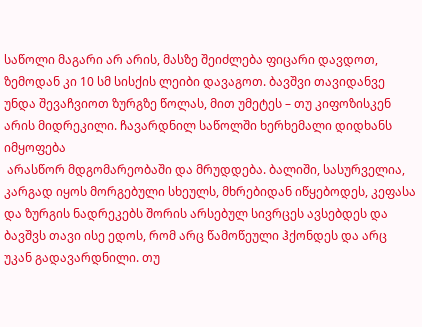საწოლი მაგარი არ არის, მასზე შეიძლება ფიცარი დავდოთ, ზემოდან კი 10 სმ სისქის ლეიბი დავაგოთ. ბავშვი თავიდანვე უნდა შევაჩვიოთ ზურგზე წოლას, მით უმეტეს – თუ კიფოზისკენ არის მიდრეკილი. ჩავარდნილ საწოლში ხერხემალი დიდხანს იმყოფება
 არასწორ მდგომარეობაში და მრუდდება. ბალიში, სასურველია, კარგად იყოს მორგებული სხეულს, მხრებიდან იწყებოდეს, კეფასა და ზურგის ნადრეკებს შორის არსებულ სივრცეს ავსებდეს და ბავშვს თავი ისე ედოს, რომ არც წამოწეული ჰქონდეს და არც უკან გადავარდნილი. თუ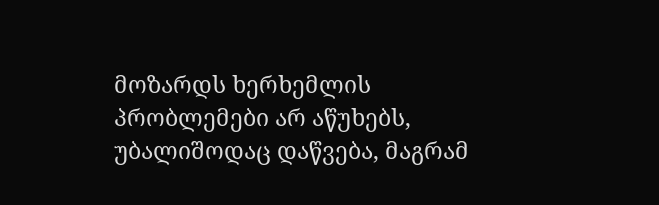მოზარდს ხერხემლის პრობლემები არ აწუხებს, უბალიშოდაც დაწვება, მაგრამ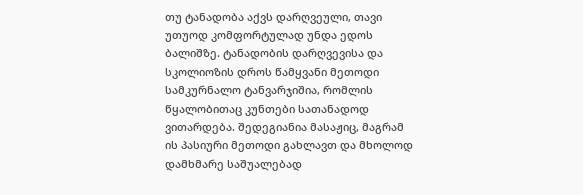თუ ტანადობა აქვს დარღვეული, თავი უთუოდ კომფორტულად უნდა ედოს ბალიშზე. ტანადობის დარღვევისა და სკოლიოზის დროს წამყვანი მეთოდი სამკურნალო ტანვარჯიშია, რომლის წყალობითაც კუნთები სათანადოდ ვითარდება. შედეგიანია მასაჟიც, მაგრამ ის პასიური მეთოდი გახლავთ და მხოლოდ დამხმარე საშუალებად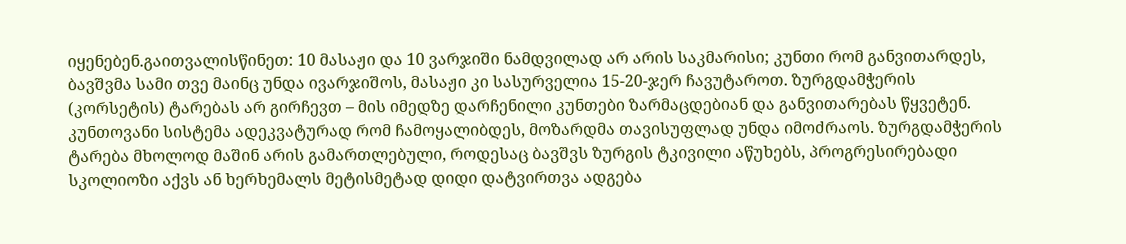იყენებენ.გაითვალისწინეთ: 10 მასაჟი და 10 ვარჯიში ნამდვილად არ არის საკმარისი; კუნთი რომ განვითარდეს, ბავშვმა სამი თვე მაინც უნდა ივარჯიშოს, მასაჟი კი სასურველია 15-20-ჯერ ჩავუტაროთ. ზურგდამჭერის (კორსეტის) ტარებას არ გირჩევთ – მის იმედზე დარჩენილი კუნთები ზარმაცდებიან და განვითარებას წყვეტენ. კუნთოვანი სისტემა ადეკვატურად რომ ჩამოყალიბდეს, მოზარდმა თავისუფლად უნდა იმოძრაოს. ზურგდამჭერის ტარება მხოლოდ მაშინ არის გამართლებული, როდესაც ბავშვს ზურგის ტკივილი აწუხებს, პროგრესირებადი სკოლიოზი აქვს ან ხერხემალს მეტისმეტად დიდი დატვირთვა ადგება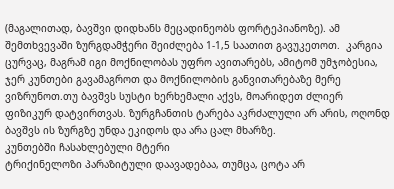(მაგალითად, ბავშვი დიდხანს მეცადინეობს ფორტეპიანოზე). ამ შემთხვევაში ზურგდამჭერი შეიძლება 1-1,5 საათით გავუკეთოთ.  კარგია ცურვაც, მაგრამ იგი მოქნილობას უფრო ავითარებს, ამიტომ უმჯობესია, ჯერ კუნთები გავამაგროთ და მოქნილობის განვითარებაზე მერე ვიზრუნოთ.თუ ბავშვს სუსტი ხერხემალი აქვს, მოარიდეთ ძლიერ ფიზიკურ დატვირთვას. ზურგჩანთის ტარება აკრძალული არ არის, ოღონდ ბავშვს ის ზურგზე უნდა ეკიდოს და არა ცალ მხარზე.
კუნთებში ჩასახლებული მტერი
ტრიქინელოზი პარაზიტული დაავადებაა, თუმცა, ცოტა არ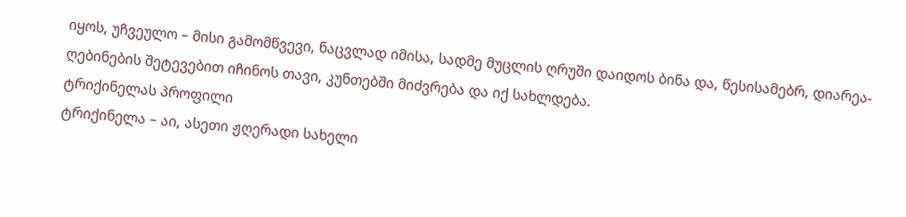იყოს, უჩვეულო – მისი გამომწვევი, ნაცვლად იმისა, სადმე მუცლის ღრუში დაიდოს ბინა და, წესისამებრ, დიარეა-ღებინების შეტევებით იჩინოს თავი, კუნთებში მიძვრება და იქ სახლდება.
ტრიქინელას პროფილი
ტრიქინელა – აი, ასეთი ჟღერადი სახელი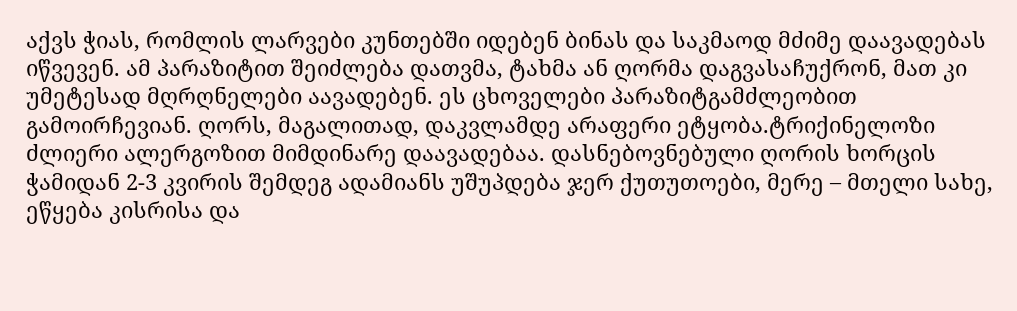აქვს ჭიას, რომლის ლარვები კუნთებში იდებენ ბინას და საკმაოდ მძიმე დაავადებას იწვევენ. ამ პარაზიტით შეიძლება დათვმა, ტახმა ან ღორმა დაგვასაჩუქრონ, მათ კი უმეტესად მღრღნელები აავადებენ. ეს ცხოველები პარაზიტგამძლეობით გამოირჩევიან. ღორს, მაგალითად, დაკვლამდე არაფერი ეტყობა.ტრიქინელოზი ძლიერი ალერგოზით მიმდინარე დაავადებაა. დასნებოვნებული ღორის ხორცის ჭამიდან 2-3 კვირის შემდეგ ადამიანს უშუპდება ჯერ ქუთუთოები, მერე – მთელი სახე, ეწყება კისრისა და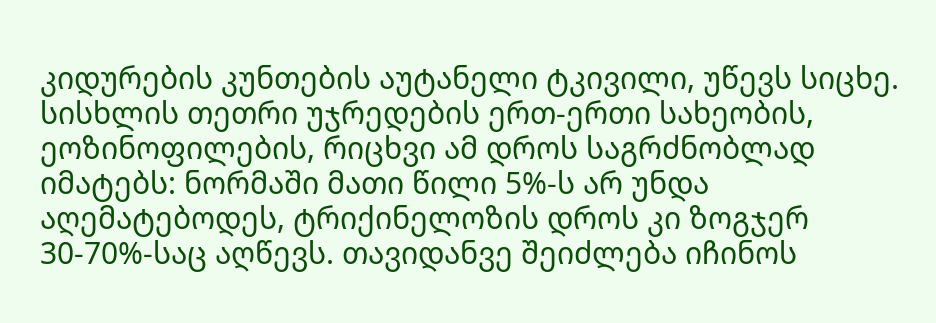კიდურების კუნთების აუტანელი ტკივილი, უწევს სიცხე. სისხლის თეთრი უჯრედების ერთ-ერთი სახეობის, ეოზინოფილების, რიცხვი ამ დროს საგრძნობლად იმატებს: ნორმაში მათი წილი 5%-ს არ უნდა აღემატებოდეს, ტრიქინელოზის დროს კი ზოგჯერ 30-70%-საც აღწევს. თავიდანვე შეიძლება იჩინოს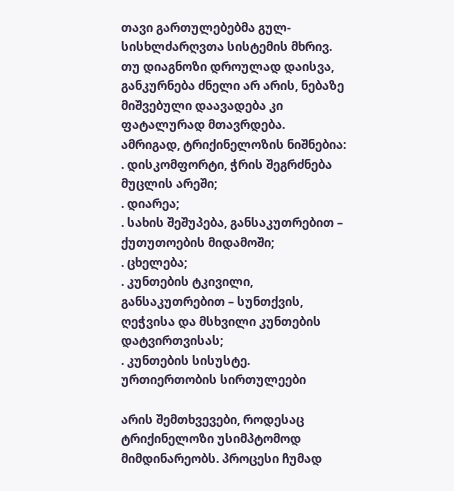თავი გართულებებმა გულ-სისხლძარღვთა სისტემის მხრივ. თუ დიაგნოზი დროულად დაისვა, განკურნება ძნელი არ არის, ნებაზე მიშვებული დაავადება კი ფატალურად მთავრდება.
ამრიგად, ტრიქინელოზის ნიშნებია:
. დისკომფორტი, ჭრის შეგრძნება მუცლის არეში;
. დიარეა;
. სახის შეშუპება, განსაკუთრებით – ქუთუთოების მიდამოში;
. ცხელება;
. კუნთების ტკივილი, განსაკუთრებით – სუნთქვის, ღეჭვისა და მსხვილი კუნთების დატვირთვისას;
. კუნთების სისუსტე.
ურთიერთობის სირთულეები

არის შემთხვევები, როდესაც ტრიქინელოზი უსიმპტომოდ მიმდინარეობს. პროცესი ჩუმად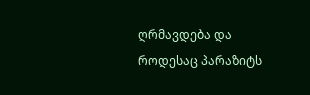ღრმავდება და როდესაც პარაზიტს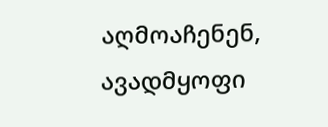აღმოაჩენენ, ავადმყოფი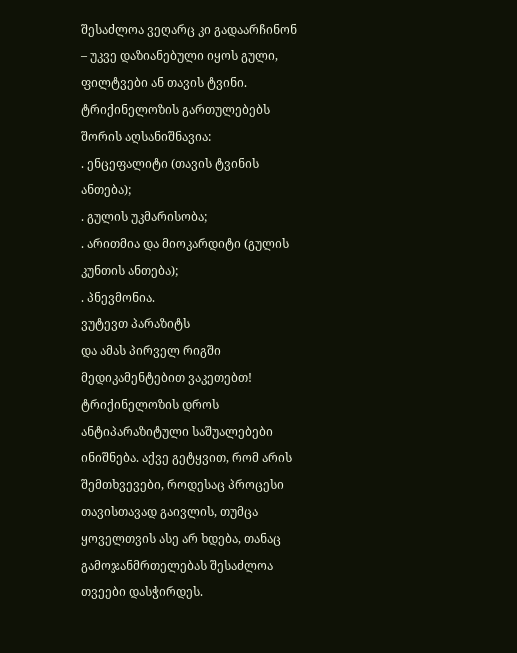შესაძლოა ვეღარც კი გადაარჩინონ – უკვე დაზიანებული იყოს გული, ფილტვები ან თავის ტვინი.
ტრიქინელოზის გართულებებს შორის აღსანიშნავია:
. ენცეფალიტი (თავის ტვინის ანთება);
. გულის უკმარისობა;
. არითმია და მიოკარდიტი (გულის კუნთის ანთება);
. პნევმონია.
ვუტევთ პარაზიტს
და ამას პირველ რიგში მედიკამენტებით ვაკეთებთ! ტრიქინელოზის დროს ანტიპარაზიტული საშუალებები ინიშნება. აქვე გეტყვით, რომ არის შემთხვევები, როდესაც პროცესი თავისთავად გაივლის, თუმცა ყოველთვის ასე არ ხდება, თანაც გამოჯანმრთელებას შესაძლოა თვეები დასჭირდეს.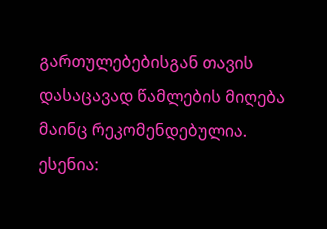გართულებებისგან თავის დასაცავად წამლების მიღება მაინც რეკომენდებულია. ესენია: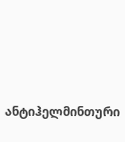ანტიჰელმინთური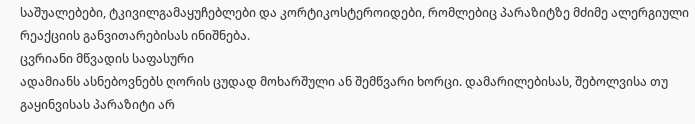საშუალებები, ტკივილგამაყუჩებლები და კორტიკოსტეროიდები, რომლებიც პარაზიტზე მძიმე ალერგიული რეაქციის განვითარებისას ინიშნება.
ცვრიანი მწვადის საფასური
ადამიანს ასნებოვნებს ღორის ცუდად მოხარშული ან შემწვარი ხორცი. დამარილებისას, შებოლვისა თუ გაყინვისას პარაზიტი არ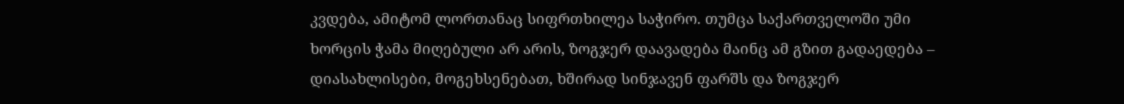კვდება, ამიტომ ლორთანაც სიფრთხილეა საჭირო. თუმცა საქართველოში უმი ხორცის ჭამა მიღებული არ არის, ზოგჯერ დაავადება მაინც ამ გზით გადაედება – დიასახლისები, მოგეხსენებათ, ხშირად სინჯავენ ფარშს და ზოგჯერ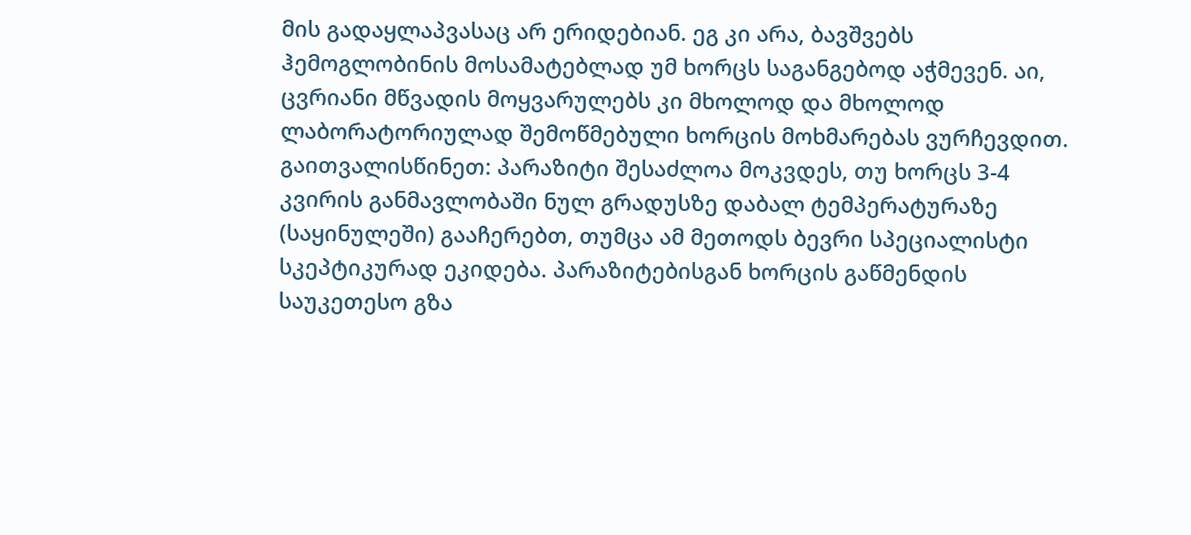მის გადაყლაპვასაც არ ერიდებიან. ეგ კი არა, ბავშვებს ჰემოგლობინის მოსამატებლად უმ ხორცს საგანგებოდ აჭმევენ. აი, ცვრიანი მწვადის მოყვარულებს კი მხოლოდ და მხოლოდ ლაბორატორიულად შემოწმებული ხორცის მოხმარებას ვურჩევდით.
გაითვალისწინეთ: პარაზიტი შესაძლოა მოკვდეს, თუ ხორცს 3-4 კვირის განმავლობაში ნულ გრადუსზე დაბალ ტემპერატურაზე (საყინულეში) გააჩერებთ, თუმცა ამ მეთოდს ბევრი სპეციალისტი სკეპტიკურად ეკიდება. პარაზიტებისგან ხორცის გაწმენდის საუკეთესო გზა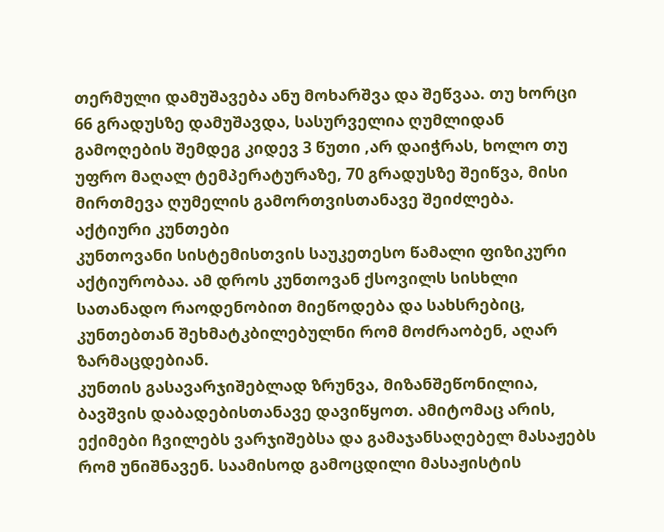თერმული დამუშავება ანუ მოხარშვა და შეწვაა. თუ ხორცი 66 გრადუსზე დამუშავდა, სასურველია ღუმლიდან გამოღების შემდეგ კიდევ 3 წუთი ,არ დაიჭრას, ხოლო თუ უფრო მაღალ ტემპერატურაზე, 70 გრადუსზე შეიწვა, მისი მირთმევა ღუმელის გამორთვისთანავე შეიძლება.
აქტიური კუნთები
კუნთოვანი სისტემისთვის საუკეთესო წამალი ფიზიკური აქტიურობაა. ამ დროს კუნთოვან ქსოვილს სისხლი სათანადო რაოდენობით მიეწოდება და სახსრებიც, კუნთებთან შეხმატკბილებულნი რომ მოძრაობენ, აღარ ზარმაცდებიან.
კუნთის გასავარჯიშებლად ზრუნვა, მიზანშეწონილია, ბავშვის დაბადებისთანავე დავიწყოთ. ამიტომაც არის, ექიმები ჩვილებს ვარჯიშებსა და გამაჯანსაღებელ მასაჟებს რომ უნიშნავენ. საამისოდ გამოცდილი მასაჟისტის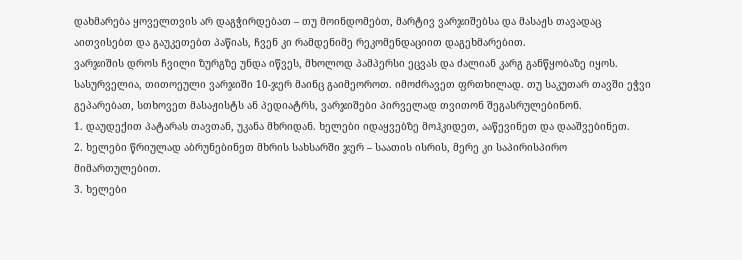დახმარება ყოველთვის არ დაგჭირდებათ – თუ მოინდომებთ, მარტივ ვარჯიშებსა და მასაჟს თავადაც აითვისებთ და გაუკეთებთ პაწიას, ჩვენ კი რამდენიმე რეკომენდაციით დაგეხმარებით.
ვარჯიშის დროს ჩვილი ზურგზე უნდა იწვეს, მხოლოდ პამპერსი ეცვას და ძალიან კარგ განწყობაზე იყოს. სასურველია, თითოეული ვარჯიში 10-ჯერ მაინც გაიმეოროთ. იმოძრავეთ ფრთხილად. თუ საკუთარ თავში ეჭვი გეპარებათ, სთხოვეთ მასაჟისტს ან პედიატრს, ვარჯიშები პირველად თვითონ შეგასრულებინონ.
1. დაუდექით პატარას თავთან, უკანა მხრიდან. ხელები იდაყვებზე მოჰკიდეთ, ააწევინეთ და დააშვებინეთ.
2. ხელები წრიულად აბრუნებინეთ მხრის სახსარში ჯერ – საათის ისრის, მერე კი საპირისპირო მიმართულებით.
3. ხელები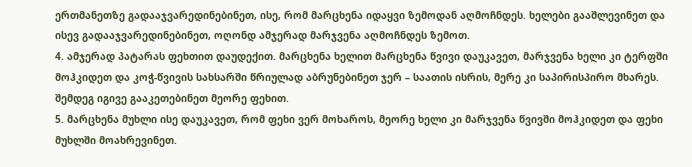ერთმანეთზე გადააჯვარედინებინეთ, ისე, რომ მარცხენა იდაყვი ზემოდან აღმოჩნდეს. ხელები გააშლევინეთ და ისევ გადააჯვარედინებინეთ, ოღონდ ამჯერად მარჯვენა აღმოჩნდეს ზემოთ.
4. ამჯერად პატარას ფეხთით დაუდექით. მარცხენა ხელით მარცხენა წვივი დაუკავეთ, მარჯვენა ხელი კი ტერფში მოჰკიდეთ და კოჭ-წვივის სახსარში წრიულად აბრუნებინეთ ჯერ – საათის ისრის, მერე კი საპირისპირო მხარეს. შემდეგ იგივე გააკეთებინეთ მეორე ფეხით.
5. მარცხენა მუხლი ისე დაუკავეთ, რომ ფეხი ვერ მოხაროს, მეორე ხელი კი მარჯვენა წვივში მოჰკიდეთ და ფეხი მუხლში მოახრევინეთ.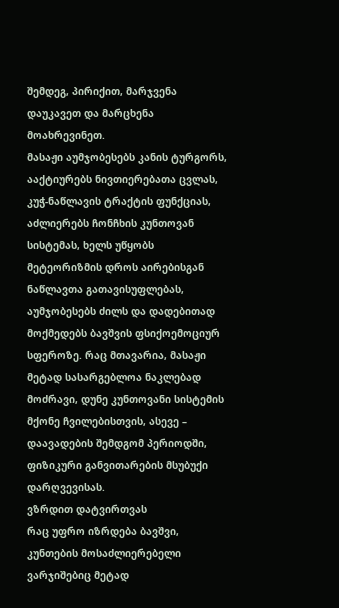შემდეგ, პირიქით, მარჯვენა დაუკავეთ და მარცხენა მოახრევინეთ.
მასაჟი აუმჯობესებს კანის ტურგორს, ააქტიურებს ნივთიერებათა ცვლას, კუჭ-ნაწლავის ტრაქტის ფუნქციას, აძლიერებს ჩონჩხის კუნთოვან სისტემას, ხელს უწყობს მეტეორიზმის დროს აირებისგან ნაწლავთა გათავისუფლებას, აუმჯობესებს ძილს და დადებითად მოქმედებს ბავშვის ფსიქოემოციურ სფეროზე. რაც მთავარია, მასაჟი მეტად სასარგებლოა ნაკლებად მოძრავი, დუნე კუნთოვანი სისტემის მქონე ჩვილებისთვის, ასევე – დაავადების შემდგომ პერიოდში, ფიზიკური განვითარების მსუბუქი დარღვევისას.
ვზრდით დატვირთვას
რაც უფრო იზრდება ბავშვი, კუნთების მოსაძლიერებელი ვარჯიშებიც მეტად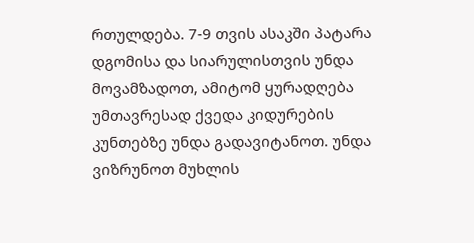რთულდება. 7-9 თვის ასაკში პატარა დგომისა და სიარულისთვის უნდა მოვამზადოთ, ამიტომ ყურადღება უმთავრესად ქვედა კიდურების კუნთებზე უნდა გადავიტანოთ. უნდა ვიზრუნოთ მუხლის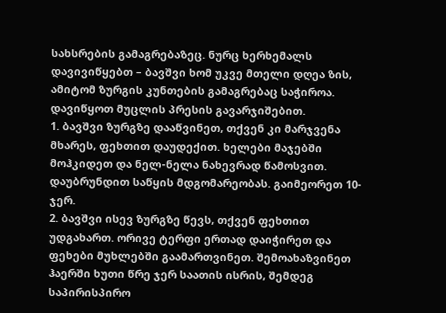სახსრების გამაგრებაზეც. ნურც ხერხემალს დავივიწყებთ – ბავშვი ხომ უკვე მთელი დღეა ზის, ამიტომ ზურგის კუნთების გამაგრებაც საჭიროა.
დავიწყოთ მუცლის პრესის გავარჯიშებით.
1. ბავშვი ზურგზე დააწვინეთ, თქვენ კი მარჯვენა მხარეს, ფეხთით დაუდექით. ხელები მაჯებში მოჰკიდეთ და ნელ-ნელა ნახევრად წამოსვით. დაუბრუნდით საწყის მდგომარეობას. გაიმეორეთ 10-ჯერ.
2. ბავშვი ისევ ზურგზე წევს, თქვენ ფეხთით უდგახართ. ორივე ტერფი ერთად დაიჭირეთ და ფეხები მუხლებში გაამართვინეთ. შემოახაზვინეთ ჰაერში ხუთი წრე ჯერ საათის ისრის, შემდეგ საპირისპირო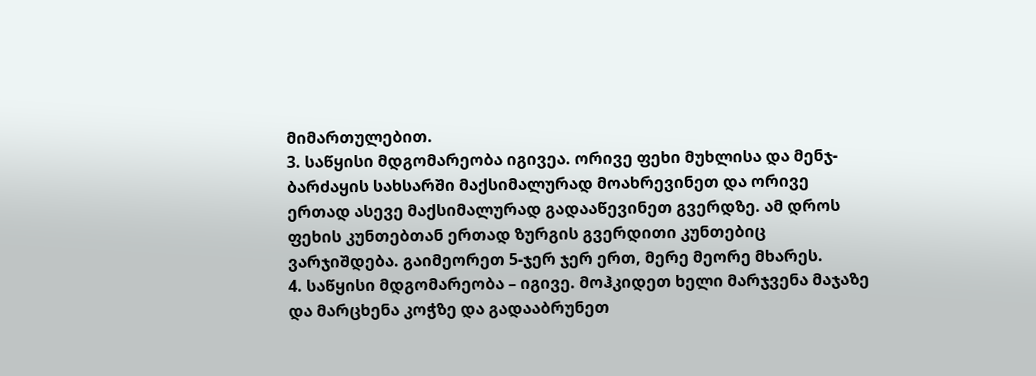მიმართულებით.
3. საწყისი მდგომარეობა იგივეა. ორივე ფეხი მუხლისა და მენჯ-ბარძაყის სახსარში მაქსიმალურად მოახრევინეთ და ორივე ერთად ასევე მაქსიმალურად გადააწევინეთ გვერდზე. ამ დროს ფეხის კუნთებთან ერთად ზურგის გვერდითი კუნთებიც ვარჯიშდება. გაიმეორეთ 5-ჯერ ჯერ ერთ, მერე მეორე მხარეს.
4. საწყისი მდგომარეობა – იგივე. მოჰკიდეთ ხელი მარჯვენა მაჯაზე და მარცხენა კოჭზე და გადააბრუნეთ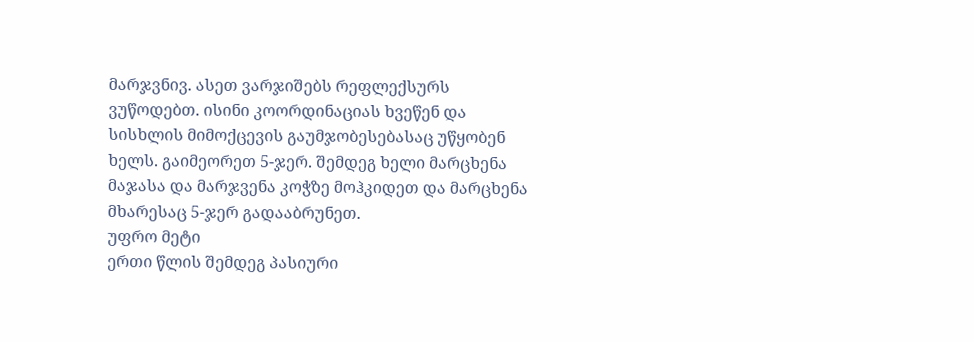მარჯვნივ. ასეთ ვარჯიშებს რეფლექსურს ვუწოდებთ. ისინი კოორდინაციას ხვეწენ და სისხლის მიმოქცევის გაუმჯობესებასაც უწყობენ ხელს. გაიმეორეთ 5-ჯერ. შემდეგ ხელი მარცხენა მაჯასა და მარჯვენა კოჭზე მოჰკიდეთ და მარცხენა მხარესაც 5-ჯერ გადააბრუნეთ.
უფრო მეტი
ერთი წლის შემდეგ პასიური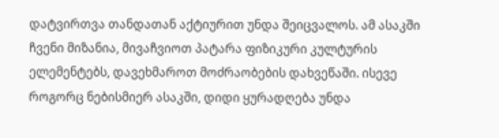დატვირთვა თანდათან აქტიურით უნდა შეიცვალოს. ამ ასაკში ჩვენი მიზანია, მივაჩვიოთ პატარა ფიზიკური კულტურის ელემენტებს, დავეხმაროთ მოძრაობების დახვეწაში. ისევე როგორც ნებისმიერ ასაკში, დიდი ყურადღება უნდა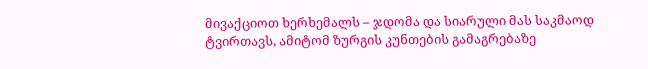მივაქციოთ ხერხემალს – ჯდომა და სიარული მას საკმაოდ ტვირთავს, ამიტომ ზურგის კუნთების გამაგრებაზე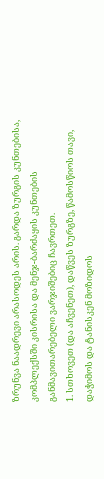ზრუნვა ნაადრევი არასოდეს არის. გარდა ზურგის კუნთებისა, კომპლექსში კისრისა და მენჯ-ბარძაყის კუნთების განმავითარებელი ვარჯიშებიც ჩავრთეთ.
1. სთხოვეთ (და აჩვენეთ), დაწვეს ზურგზე, წამოსწიოს თავი, დაჭიმოს და ტანისკენ მოზიდოს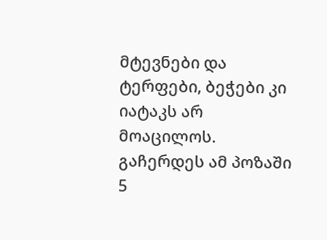მტევნები და ტერფები, ბეჭები კი იატაკს არ მოაცილოს. გაჩერდეს ამ პოზაში 5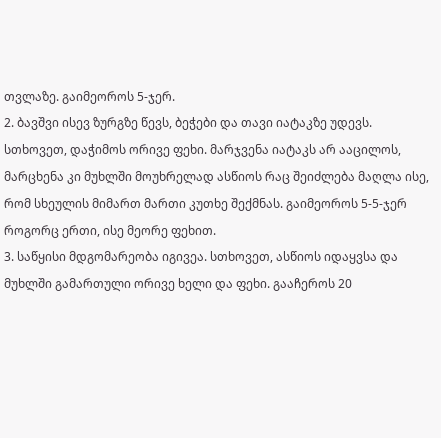თვლაზე. გაიმეოროს 5-ჯერ.
2. ბავშვი ისევ ზურგზე წევს, ბეჭები და თავი იატაკზე უდევს. სთხოვეთ, დაჭიმოს ორივე ფეხი. მარჯვენა იატაკს არ ააცილოს, მარცხენა კი მუხლში მოუხრელად ასწიოს რაც შეიძლება მაღლა ისე, რომ სხეულის მიმართ მართი კუთხე შექმნას. გაიმეოროს 5-5-ჯერ როგორც ერთი, ისე მეორე ფეხით.
3. საწყისი მდგომარეობა იგივეა. სთხოვეთ, ასწიოს იდაყვსა და მუხლში გამართული ორივე ხელი და ფეხი. გააჩეროს 20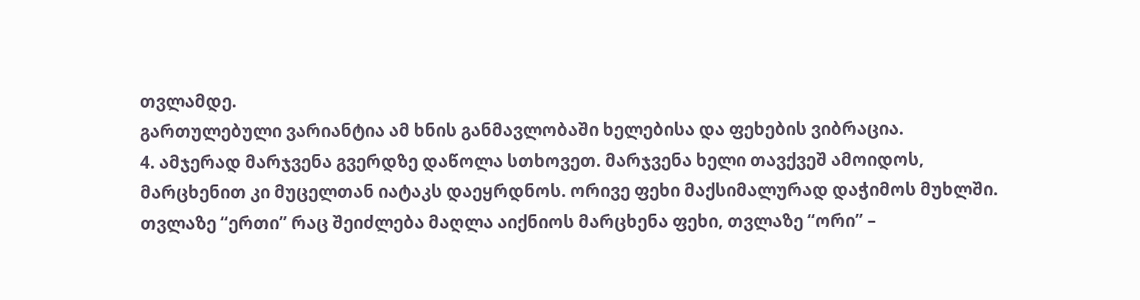თვლამდე.
გართულებული ვარიანტია ამ ხნის განმავლობაში ხელებისა და ფეხების ვიბრაცია.
4. ამჯერად მარჯვენა გვერდზე დაწოლა სთხოვეთ. მარჯვენა ხელი თავქვეშ ამოიდოს, მარცხენით კი მუცელთან იატაკს დაეყრდნოს. ორივე ფეხი მაქსიმალურად დაჭიმოს მუხლში. თვლაზე “ერთი” რაც შეიძლება მაღლა აიქნიოს მარცხენა ფეხი, თვლაზე “ორი” –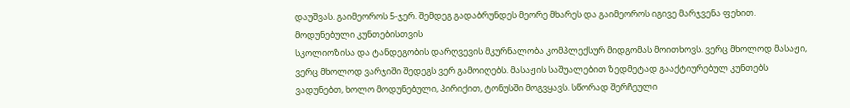დაუშვას. გაიმეოროს 5-ჯერ. შემდეგ გადაბრუნდეს მეორე მხარეს და გაიმეოროს იგივე მარჯვენა ფეხით.
მოდუნებული კუნთებისთვის
სკოლიოზისა და ტანდეგობის დარღვევის მკურნალობა კომპლექსურ მიდგომას მოითხოვს. ვერც მხოლოდ მასაჟი, ვერც მხოლოდ ვარჯიში შედეგს ვერ გამოიღებს. მასაჟის საშუალებით ზედმეტად გააქტიურებულ კუნთებს ვადუნებთ, ხოლო მოდუნებული, პირიქით, ტონუსში მოგვყავს. სწორად შერჩეული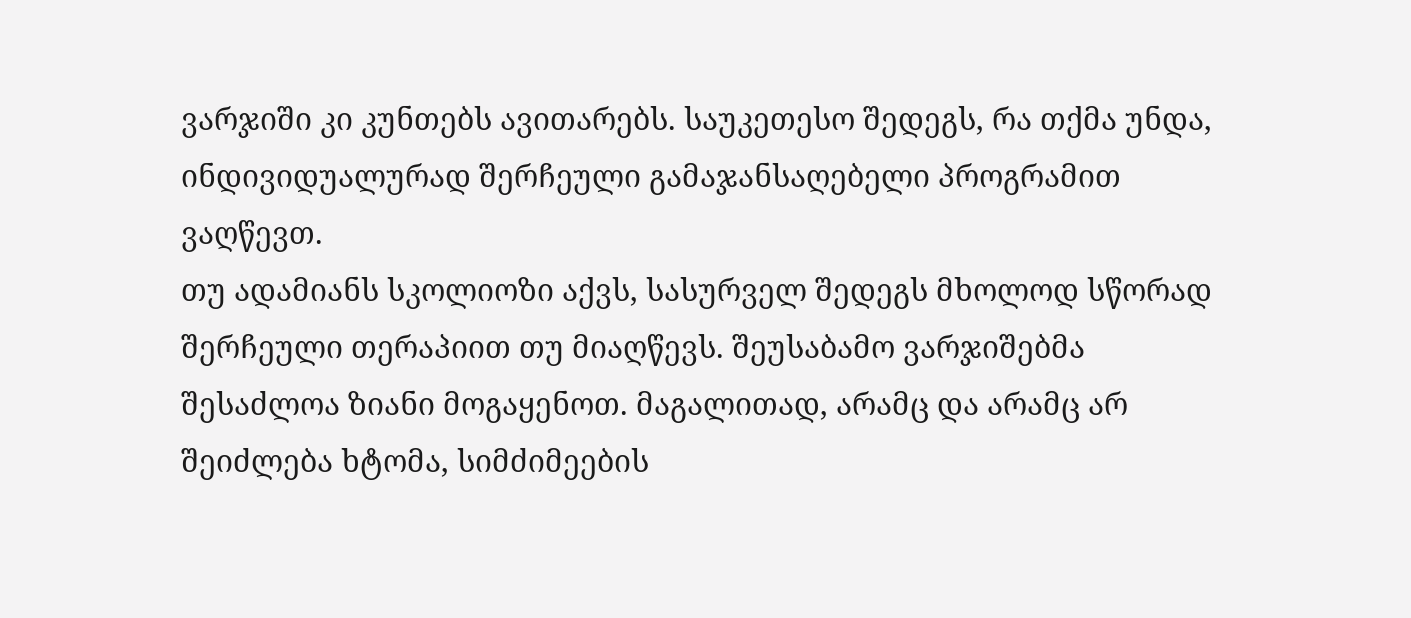ვარჯიში კი კუნთებს ავითარებს. საუკეთესო შედეგს, რა თქმა უნდა, ინდივიდუალურად შერჩეული გამაჯანსაღებელი პროგრამით ვაღწევთ.
თუ ადამიანს სკოლიოზი აქვს, სასურველ შედეგს მხოლოდ სწორად შერჩეული თერაპიით თუ მიაღწევს. შეუსაბამო ვარჯიშებმა შესაძლოა ზიანი მოგაყენოთ. მაგალითად, არამც და არამც არ შეიძლება ხტომა, სიმძიმეების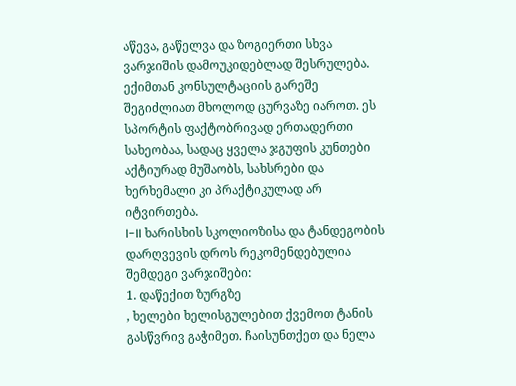აწევა, გაწელვა და ზოგიერთი სხვა ვარჯიშის დამოუკიდებლად შესრულება. ექიმთან კონსულტაციის გარეშე შეგიძლიათ მხოლოდ ცურვაზე იაროთ. ეს სპორტის ფაქტობრივად ერთადერთი სახეობაა, სადაც ყველა ჯგუფის კუნთები აქტიურად მუშაობს, სახსრები და ხერხემალი კი პრაქტიკულად არ იტვირთება.
I-II ხარისხის სკოლიოზისა და ტანდეგობის დარღვევის დროს რეკომენდებულია შემდეგი ვარჯიშები:
1. დაწექით ზურგზე
, ხელები ხელისგულებით ქვემოთ ტანის გასწვრივ გაჭიმეთ. ჩაისუნთქეთ და ნელა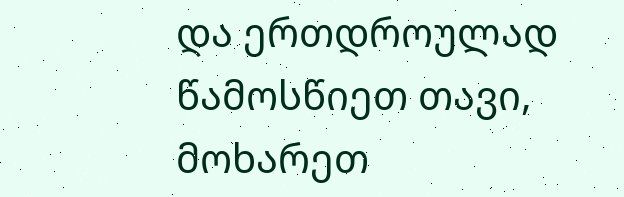და ერთდროულად წამოსწიეთ თავი, მოხარეთ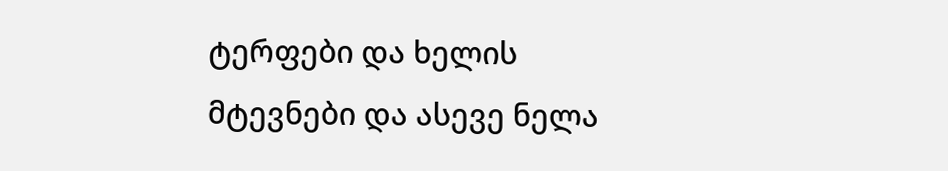ტერფები და ხელის მტევნები და ასევე ნელა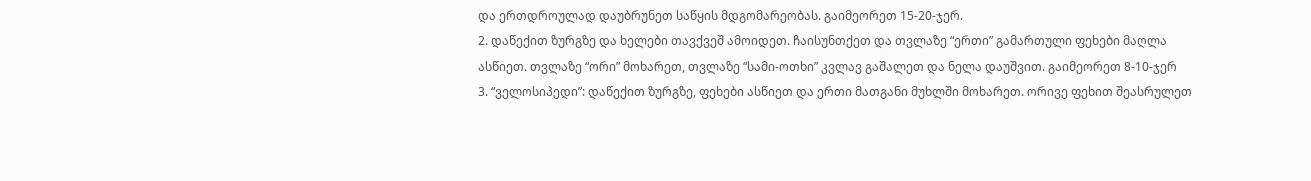და ერთდროულად დაუბრუნეთ საწყის მდგომარეობას. გაიმეორეთ 15-20-ჯერ.
2. დაწექით ზურგზე და ხელები თავქვეშ ამოიდეთ. ჩაისუნთქეთ და თვლაზე “ერთი” გამართული ფეხები მაღლა ასწიეთ. თვლაზე “ორი” მოხარეთ, თვლაზე “სამი-ოთხი” კვლავ გაშალეთ და ნელა დაუშვით. გაიმეორეთ 8-10-ჯერ
3. “ველოსიპედი”: დაწექით ზურგზე, ფეხები ასწიეთ და ერთი მათგანი მუხლში მოხარეთ. ორივე ფეხით შეასრულეთ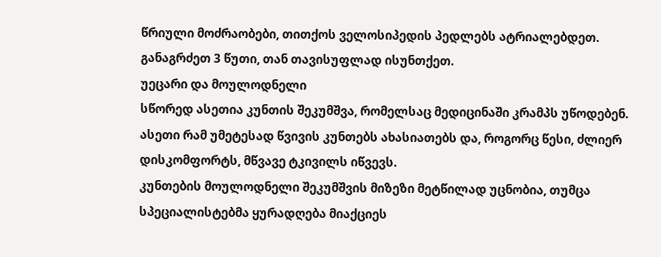წრიული მოძრაობები, თითქოს ველოსიპედის პედლებს ატრიალებდეთ. განაგრძეთ 3 წუთი, თან თავისუფლად ისუნთქეთ.
უეცარი და მოულოდნელი
სწორედ ასეთია კუნთის შეკუმშვა, რომელსაც მედიცინაში კრამპს უწოდებენ.
ასეთი რამ უმეტესად წვივის კუნთებს ახასიათებს და, როგორც წესი, ძლიერ დისკომფორტს, მწვავე ტკივილს იწვევს.
კუნთების მოულოდნელი შეკუმშვის მიზეზი მეტწილად უცნობია, თუმცა სპეციალისტებმა ყურადღება მიაქციეს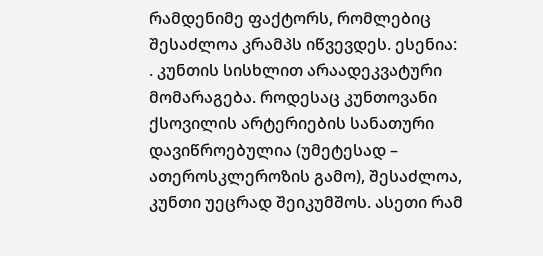რამდენიმე ფაქტორს, რომლებიც შესაძლოა კრამპს იწვევდეს. ესენია:
. კუნთის სისხლით არაადეკვატური მომარაგება. როდესაც კუნთოვანი ქსოვილის არტერიების სანათური დავიწროებულია (უმეტესად – ათეროსკლეროზის გამო), შესაძლოა, კუნთი უეცრად შეიკუმშოს. ასეთი რამ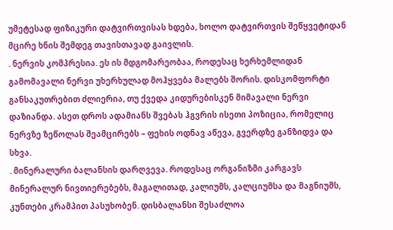უმეტესად ფიზიკური დატვირთვისას ხდება, ხოლო დატვირთვის შეწყვეტიდან მცირე ხნის შემდეგ თავისთავად გაივლის.
. ნერვის კომპრესია. ეს ის მდგომარეობაა, როდესაც ხერხემლიდან გამომავალი ნერვი უხერხულად მოჰყვება მალებს შორის. დისკომფორტი განსაკუთრებით ძლიერია, თუ ქვედა კიდურებისკენ მიმავალი ნერვი დაზიანდა. ასეთ დროს ადამიანს შვებას ჰგვრის ისეთი პოზიცია, რომელიც ნერვზე ზეწოლას შეამცირებს – ფეხის ოდნავ აწევა, გვერდზე განზიდვა და სხვა.
. მინერალური ბალანსის დარღვევა. როდესაც ორგანიზმი კარგავს მინერალურ ნივთიერებებს, მაგალითად, კალიუმს, კალციუმსა და მაგნიუმს, კუნთები კრამპით პასუხობენ. დისბალანსი შესაძლოა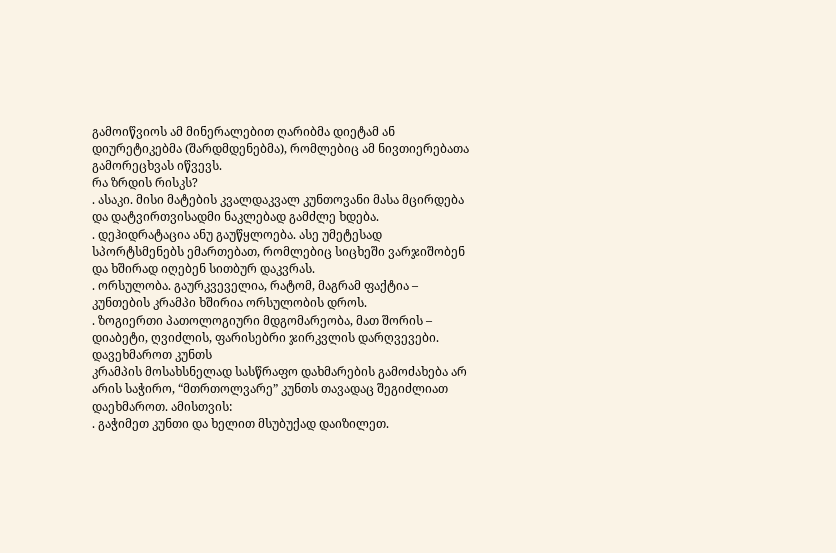გამოიწვიოს ამ მინერალებით ღარიბმა დიეტამ ან დიურეტიკებმა (შარდმდენებმა), რომლებიც ამ ნივთიერებათა გამორეცხვას იწვევს.
რა ზრდის რისკს?
. ასაკი. მისი მატების კვალდაკვალ კუნთოვანი მასა მცირდება და დატვირთვისადმი ნაკლებად გამძლე ხდება.
. დეჰიდრატაცია ანუ გაუწყლოება. ასე უმეტესად სპორტსმენებს ემართებათ, რომლებიც სიცხეში ვარჯიშობენ და ხშირად იღებენ სითბურ დაკვრას.
. ორსულობა. გაურკვეველია, რატომ, მაგრამ ფაქტია – კუნთების კრამპი ხშირია ორსულობის დროს.
. ზოგიერთი პათოლოგიური მდგომარეობა, მათ შორის – დიაბეტი, ღვიძლის, ფარისებრი ჯირკვლის დარღვევები.
დავეხმაროთ კუნთს
კრამპის მოსახსნელად სასწრაფო დახმარების გამოძახება არ არის საჭირო, “მთრთოლვარე” კუნთს თავადაც შეგიძლიათ დაეხმაროთ. ამისთვის:
. გაჭიმეთ კუნთი და ხელით მსუბუქად დაიზილეთ.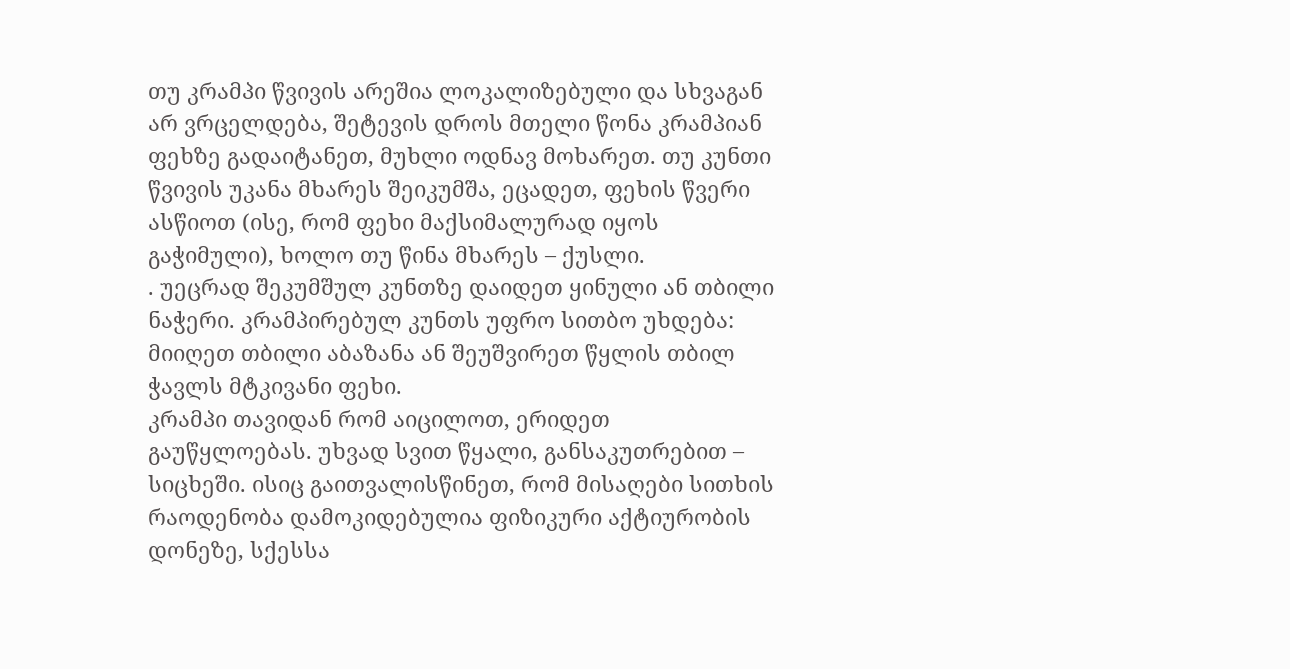თუ კრამპი წვივის არეშია ლოკალიზებული და სხვაგან არ ვრცელდება, შეტევის დროს მთელი წონა კრამპიან ფეხზე გადაიტანეთ, მუხლი ოდნავ მოხარეთ. თუ კუნთი წვივის უკანა მხარეს შეიკუმშა, ეცადეთ, ფეხის წვერი ასწიოთ (ისე, რომ ფეხი მაქსიმალურად იყოს გაჭიმული), ხოლო თუ წინა მხარეს – ქუსლი.
. უეცრად შეკუმშულ კუნთზე დაიდეთ ყინული ან თბილი ნაჭერი. კრამპირებულ კუნთს უფრო სითბო უხდება: მიიღეთ თბილი აბაზანა ან შეუშვირეთ წყლის თბილ ჭავლს მტკივანი ფეხი.
კრამპი თავიდან რომ აიცილოთ, ერიდეთ გაუწყლოებას. უხვად სვით წყალი, განსაკუთრებით – სიცხეში. ისიც გაითვალისწინეთ, რომ მისაღები სითხის რაოდენობა დამოკიდებულია ფიზიკური აქტიურობის დონეზე, სქესსა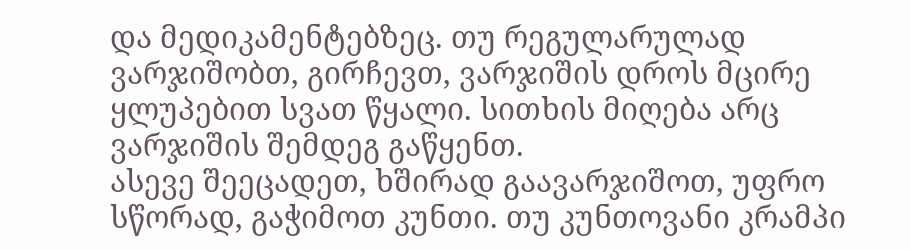და მედიკამენტებზეც. თუ რეგულარულად ვარჯიშობთ, გირჩევთ, ვარჯიშის დროს მცირე ყლუპებით სვათ წყალი. სითხის მიღება არც ვარჯიშის შემდეგ გაწყენთ.
ასევე შეეცადეთ, ხშირად გაავარჯიშოთ, უფრო სწორად, გაჭიმოთ კუნთი. თუ კუნთოვანი კრამპი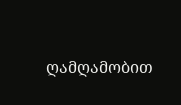ღამღამობით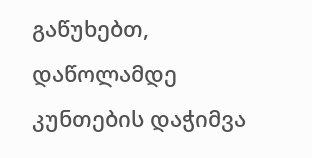გაწუხებთ, დაწოლამდე კუნთების დაჭიმვა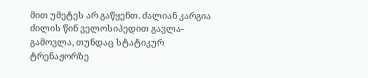მით უმეტეს არ გაწყენთ. ძალიან კარგია ძილის წინ ველოსიპედით გავლა-გამოვლა, თუნდაც სტატიკურ ტრენაჟორზე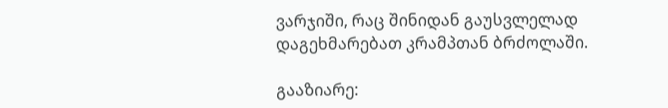ვარჯიში, რაც შინიდან გაუსვლელად დაგეხმარებათ კრამპთან ბრძოლაში.

გააზიარე: